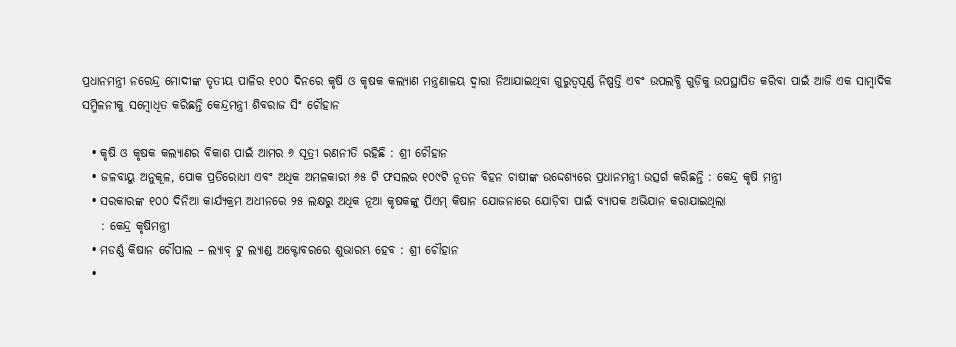ପ୍ରଧାନମନ୍ତ୍ରୀ ନରେନ୍ଦ୍ର ମୋଦୀଙ୍କ ତୃତୀୟ ପାଳିର ୧୦୦ ଦିନରେ କୃଷି ଓ କୃଷକ କଲ୍ୟାଣ ମନ୍ତ୍ରଣାଳୟ ଦ୍ୱାରା ନିଆଯାଇଥିବା ଗୁରୁତ୍ୱପୂର୍ଣ୍ଣ ନିଷ୍ପତ୍ତି ଏବଂ ଉପଲବ୍ଧି ଗୁଡ଼ିକୁ ଉପସ୍ଥାପିତ କରିବା ପାଇଁ ଆଜି ଏକ ସାମ୍ବାଦିକ ସମ୍ମିଳନୀକୁ ସମ୍ବୋଧିତ କରିଛନ୍ତି କେନ୍ଦ୍ରମନ୍ତ୍ରୀ ଶିବରାଜ ସିଂ ଚୌହାନ

  • କୃଷି ଓ କୃଷକ କଲ୍ୟାଣର ବିକାଶ ପାଇଁ ଆମର ୬ ସୂତ୍ରୀ ରଣନୀତି ରହିଛି : ଶ୍ରୀ ଚୌହାନ
  • ଜଳବାୟୁ ଅନୁକୂଳ, ପୋକ ପ୍ରତିରୋଧୀ ଏବଂ ଅଧିକ ଅମଳକାରୀ ୬୫ ଟି ଫସଲର ୧୦୯ଟି ନୂତନ ବିହନ ଚାଷୀଙ୍କ ଉଦ୍ଦେଶ୍ୟରେ ପ୍ରଧାନମନ୍ତ୍ରୀ ଉତ୍ସର୍ଗ କରିଛନ୍ତି : କେନ୍ଦ୍ର କୃଷି ମନ୍ତ୍ରୀ
  • ସରକାରଙ୍କ ୧୦୦ ଦିନିଆ କାର୍ଯ୍ୟକ୍ରମ ଅଧୀନରେ ୨୫ ଲକ୍ଷରୁ ଅଧିକ ନୂଆ କୃଷକଙ୍କୁ ପିଏମ୍ କିଷାନ ଯୋଜନାରେ ଯୋଡ଼ିବା ପାଇଁ ବ୍ୟାପକ ଅଭିଯାନ କରାଯାଇଥିଲା
    : କେନ୍ଦ୍ର କୃଷିମନ୍ତ୍ରୀ
  • ମଡର୍ଣ୍ଣ କିଷାନ ଚୌପାଲ – ଲ୍ୟାବ୍ ଟୁ ଲ୍ୟାଣ୍ଡ ଅକ୍ଟୋବରରେ ଶୁଭାରମ୍ଭ ହେବ : ଶ୍ରୀ ଚୌହାନ
  •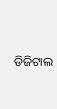ଡିଜିଟାଲ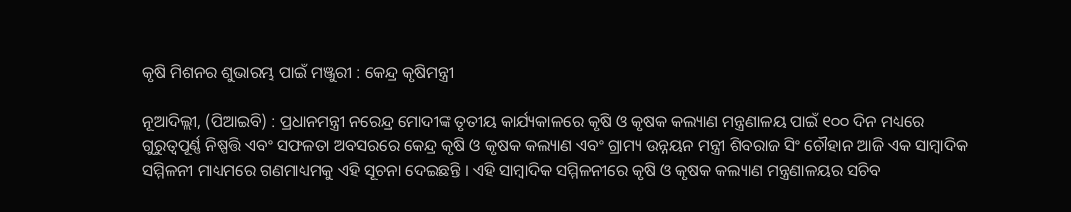କୃଷି ମିଶନର ଶୁଭାରମ୍ଭ ପାଇଁ ମଞ୍ଜୁରୀ : କେନ୍ଦ୍ର କୃଷିମନ୍ତ୍ରୀ

ନୂଆଦିଲ୍ଲୀ, (ପିଆଇବି) : ପ୍ରଧାନମନ୍ତ୍ରୀ ନରେନ୍ଦ୍ର ମୋଦୀଙ୍କ ତୃତୀୟ କାର୍ଯ୍ୟକାଳରେ କୃଷି ଓ କୃଷକ କଲ୍ୟାଣ ମନ୍ତ୍ରଣାଳୟ ପାଇଁ ୧୦୦ ଦିନ ମଧ୍ୟରେ ଗୁରୁତ୍ୱପୂର୍ଣ୍ଣ ନିଷ୍ପତ୍ତି ଏବଂ ସଫଳତା ଅବସରରେ କେନ୍ଦ୍ର କୃଷି ଓ କୃଷକ କଲ୍ୟାଣ ଏବଂ ଗ୍ରାମ୍ୟ ଉନ୍ନୟନ ମନ୍ତ୍ରୀ ଶିବରାଜ ସିଂ ଚୌହାନ ଆଜି ଏକ ସାମ୍ବାଦିକ ସମ୍ମିଳନୀ ମାଧ୍ୟମରେ ଗଣମାଧ୍ୟମକୁ ଏହି ସୂଚନା ଦେଇଛନ୍ତି । ଏହି ସାମ୍ବାଦିକ ସମ୍ମିଳନୀରେ କୃଷି ଓ କୃଷକ କଲ୍ୟାଣ ମନ୍ତ୍ରଣାଳୟର ସଚିବ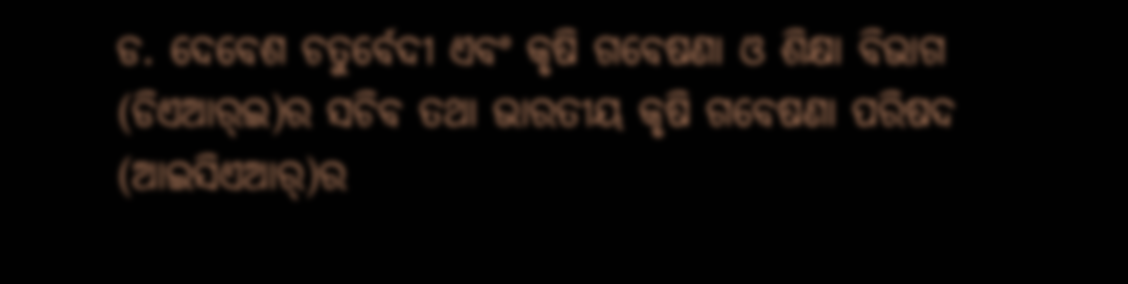ଡ. ଦେବେଶ ଚତୁର୍ବେଦୀ ଏବଂ କୃଷି ଗବେଷଣା ଓ ଶିକ୍ଷା ବିଭାଗ (ଡିଏଆର୍‌ଇ)ର ସଚିବ ତଥା ଭାରତୀୟ କୃଷି ଗବେଷଣା ପରିଷଦ (ଆଇସିଏଆର୍‌)ର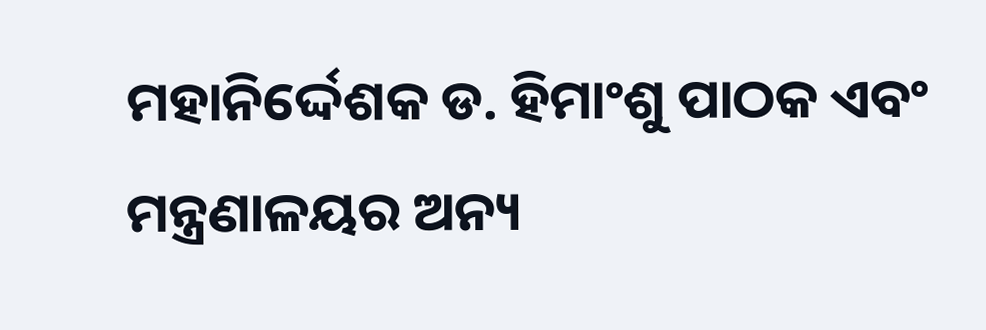ମହାନିର୍ଦ୍ଦେଶକ ଡ. ହିମାଂଶୁ ପାଠକ ଏବଂ ମନ୍ତ୍ରଣାଳୟର ଅନ୍ୟ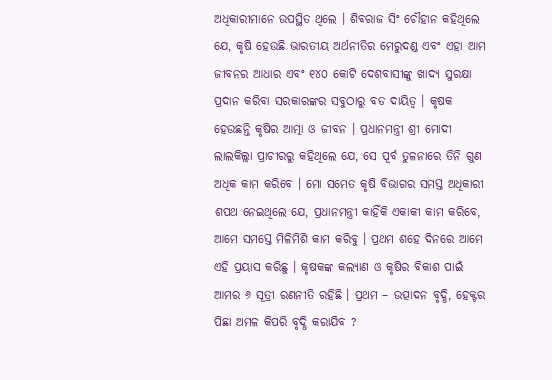ଅଧିକାରୀମାନେ ଉପସ୍ଥିତ ଥିଲେ । ଶିବରାଜ ସିଂ ଚୌହାନ କହିଥିଲେ ଯେ, କୃଷି ହେଉଛି ଭାରତୀୟ ଅର୍ଥନୀତିର ମେରୁଦଣ୍ଡ ଏବଂ ଏହା ଆମ ଜୀବନର ଆଧାର ଏବଂ ୧୪୦ କୋଟି ଦେଶବାସୀଙ୍କୁ ଖାଦ୍ୟ ସୁରକ୍ଷା ପ୍ରଦାନ କରିବା ସରକାରଙ୍କର ସବୁଠାରୁ ବଡ ଦାୟିତ୍ୱ । କୃଷକ ହେଉଛନ୍ତି କୃଷିର ଆତ୍ମା ଓ ଜୀବନ । ପ୍ରଧାନମନ୍ତ୍ରୀ ଶ୍ରୀ ମୋଦୀ ଲାଲକିଲ୍ଲା ପ୍ରାଚୀରରୁ କହିଥିଲେ ଯେ, ସେ ପୂର୍ବ ତୁଳନାରେ ତିନି ଗୁଣ ଅଧିକ କାମ କରିବେ । ମୋ ସମେତ କୃଷି ବିଭାଗର ସମସ୍ତ ଅଧିକାରୀ ଶପଥ ନେଇଥିଲେ ଯେ, ପ୍ରଧାନମନ୍ତ୍ରୀ କାହିଁକି ଏକାକୀ କାମ କରିବେ, ଆମେ ସମସ୍ତେ ମିଳିମିଶି କାମ କରିବୁ । ପ୍ରଥମ ଶହେ ଦିନରେ ଆମେ ଏହି ପ୍ରୟାସ କରିଛୁ । କୃଷକଙ୍କ କଲ୍ୟାଣ ଓ କୃଷିର ବିକାଶ ପାଇଁ ଆମର ୬ ସୂତ୍ରୀ ରଣନୀତି ରହିଛି । ପ୍ରଥମ – ଉତ୍ପାଦନ ବୃଦ୍ଧି, ହେକ୍ଟର ପିଛା ଅମଳ କିପରି ବୃଦ୍ଧି କରାଯିବ ?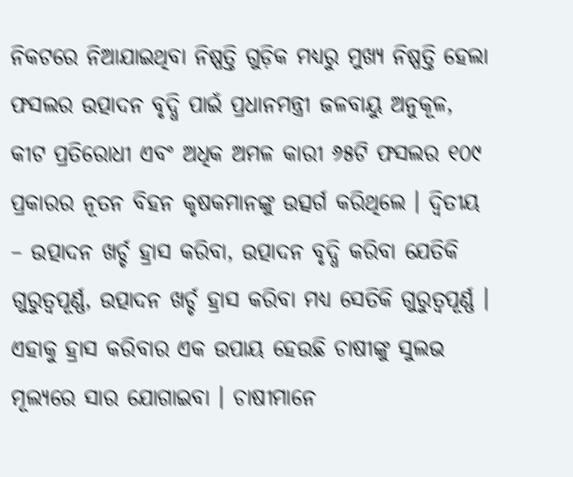ନିକଟରେ ନିଆଯାଇଥିବା ନିଷ୍ପତ୍ତି ଗୁଡ଼ିକ ମଧ୍ୟରୁ ମୁଖ୍ୟ ନିଷ୍ପତ୍ତି ହେଲା ଫସଲର ଉତ୍ପାଦନ ବୃଦ୍ଧି ପାଇଁ ପ୍ରଧାନମନ୍ତ୍ରୀ ଜଳବାୟୁ ଅନୁକୂଳ, କୀଟ ପ୍ରତିରୋଧୀ ଏବଂ ଅଧିକ ଅମଳ କାରୀ ୬୫ଟି ଫସଲର ୧୦୯ ପ୍ରକାରର ନୂତନ ବିହନ କୃଷକମାନଙ୍କୁ ଉତ୍ସର୍ଗ କରିଥିଲେ । ଦ୍ୱିତୀୟ – ଉତ୍ପାଦନ ଖର୍ଚ୍ଚ ହ୍ରାସ କରିବା, ଉତ୍ପାଦନ ବୃଦ୍ଧି କରିବା ଯେତିକି ଗୁରୁତ୍ୱପୂର୍ଣ୍ଣ, ଉତ୍ପାଦନ ଖର୍ଚ୍ଚ ହ୍ରାସ କରିବା ମଧ୍ୟ ସେତିକି ଗୁରୁତ୍ୱପୂର୍ଣ୍ଣ । ଏହାକୁ ହ୍ରାସ କରିବାର ଏକ ଉପାୟ ହେଉଛି ଚାଷୀଙ୍କୁ ସୁଲଭ ମୂଲ୍ୟରେ ସାର ଯୋଗାଇବା । ଚାଷୀମାନେ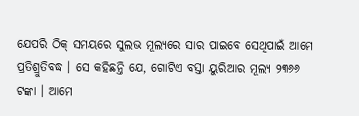ଯେପରି ଠିକ୍ ସମୟରେ ସୁଲଭ ମୂଲ୍ୟରେ ସାର ପାଇବେ ସେଥିପାଇଁ ଆମେ ପ୍ରତିଶ୍ରୁତିବଦ୍ଧ । ସେ କହିଛନ୍ତି ଯେ, ଗୋଟିଏ ବସ୍ତା ୟୁରିଆର ମୂଲ୍ୟ ୨୩୬୬ ଟଙ୍କା । ଆମେ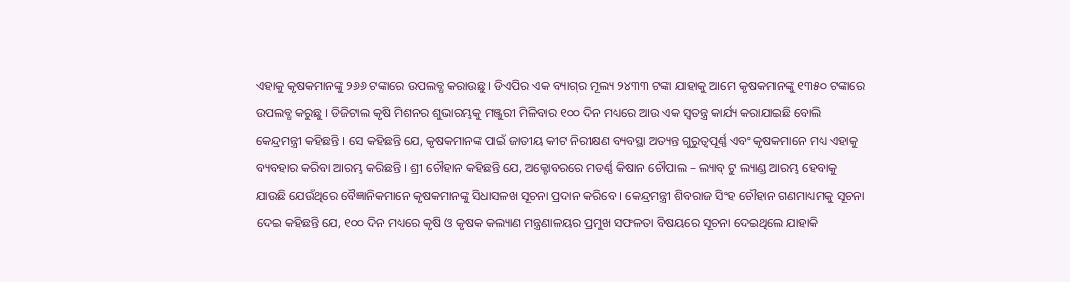ଏହାକୁ କୃଷକମାନଙ୍କୁ ୨୬୬ ଟଙ୍କାରେ ଉପଲବ୍ଧ କରାଉଛୁ । ଡିଏପିର ଏକ ବ୍ୟାଗ୍‌ର ମୂଲ୍ୟ ୨୪୩୩ ଟଙ୍କା ଯାହାକୁ ଆମେ କୃଷକମାନଙ୍କୁ ୧୩୫୦ ଟଙ୍କାରେ ଉପଲବ୍ଧ କରୁଛୁ । ଡିଜିଟାଲ କୃଷି ମିଶନର ଶୁଭାରମ୍ଭକୁ ମଞ୍ଜୁରୀ ମିଳିବାର ୧୦୦ ଦିନ ମଧ୍ୟରେ ଆଉ ଏକ ସ୍ୱତନ୍ତ୍ର କାର୍ଯ୍ୟ କରାଯାଇଛି ବୋଲି କେନ୍ଦ୍ରମନ୍ତ୍ରୀ କହିଛନ୍ତି । ସେ କହିଛନ୍ତି ଯେ, କୃଷକମାନଙ୍କ ପାଇଁ ଜାତୀୟ କୀଟ ନିରୀକ୍ଷଣ ବ୍ୟବସ୍ଥା ଅତ୍ୟନ୍ତ ଗୁରୁତ୍ୱପୂର୍ଣ୍ଣ ଏବଂ କୃଷକମାନେ ମଧ୍ୟ ଏହାକୁ ବ୍ୟବହାର କରିବା ଆରମ୍ଭ କରିଛନ୍ତି । ଶ୍ରୀ ଚୌହାନ କହିଛନ୍ତି ଯେ, ଅକ୍ଟୋବରରେ ମଡର୍ଣ୍ଣ କିଷାନ ଚୌପାଲ – ଲ୍ୟାବ୍ ଟୁ ଲ୍ୟାଣ୍ଡ ଆରମ୍ଭ ହେବାକୁ ଯାଉଛି ଯେଉଁଥିରେ ବୈଜ୍ଞାନିକମାନେ କୃଷକମାନଙ୍କୁ ସିଧାସଳଖ ସୂଚନା ପ୍ରଦାନ କରିବେ । କେନ୍ଦ୍ରମନ୍ତ୍ରୀ ଶିବରାଜ ସିଂହ ଚୌହାନ ଗଣମାଧ୍ୟମକୁ ସୂଚନା ଦେଇ କହିଛନ୍ତି ଯେ, ୧୦୦ ଦିନ ମଧ୍ୟରେ କୃଷି ଓ କୃଷକ କଲ୍ୟାଣ ମନ୍ତ୍ରଣାଳୟର ପ୍ରମୁଖ ସଫଳତା ବିଷୟରେ ସୂଚନା ଦେଇଥିଲେ ଯାହାକି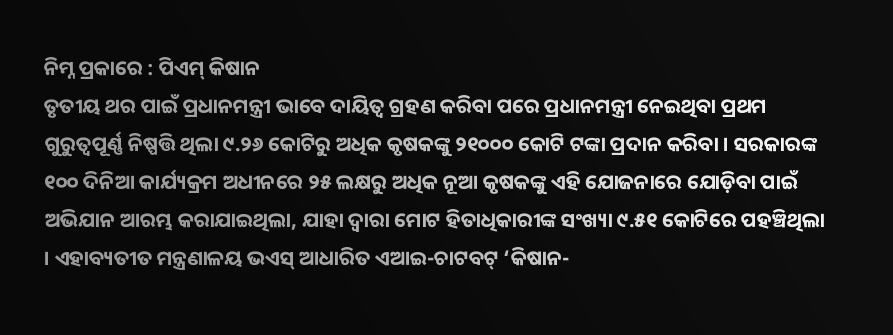ନିମ୍ନ ପ୍ରକାରେ : ପିଏମ୍‌ କିଷାନ
ତୃତୀୟ ଥର ପାଇଁ ପ୍ରଧାନମନ୍ତ୍ରୀ ଭାବେ ଦାୟିତ୍ୱ ଗ୍ରହଣ କରିବା ପରେ ପ୍ରଧାନମନ୍ତ୍ରୀ ନେଇଥିବା ପ୍ରଥମ ଗୁରୁତ୍ୱପୂର୍ଣ୍ଣ ନିଷ୍ପତ୍ତି ଥିଲା ୯.୨୬ କୋଟିରୁ ଅଧିକ କୃଷକଙ୍କୁ ୨୧୦୦୦ କୋଟି ଟଙ୍କା ପ୍ରଦାନ କରିବା । ସରକାରଙ୍କ ୧୦୦ ଦିନିଆ କାର୍ଯ୍ୟକ୍ରମ ଅଧୀନରେ ୨୫ ଲକ୍ଷରୁ ଅଧିକ ନୂଆ କୃଷକଙ୍କୁ ଏହି ଯୋଜନାରେ ଯୋଡ଼ିବା ପାଇଁ ଅଭିଯାନ ଆରମ୍ଭ କରାଯାଇଥିଲା, ଯାହା ଦ୍ୱାରା ମୋଟ ହିତାଧିକାରୀଙ୍କ ସଂଖ୍ୟା ୯.୫୧ କୋଟିରେ ପହଞ୍ଚିଥିଲା । ଏହାବ୍ୟତୀତ ମନ୍ତ୍ରଣାଳୟ ଭଏସ୍ ଆଧାରିତ ଏଆଇ-ଚାଟବଟ୍ ‘କିଷାନ-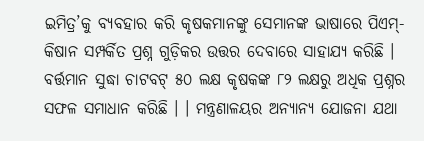ଇମିତ୍ର’କୁ ବ୍ୟବହାର କରି କୃଷକମାନଙ୍କୁ ସେମାନଙ୍କ ଭାଷାରେ ପିଏମ୍-କିଷାନ ସମ୍ପର୍କିତ ପ୍ରଶ୍ନ ଗୁଡ଼ିକର ଉତ୍ତର ଦେବାରେ ସାହାଯ୍ୟ କରିଛି । ବର୍ତ୍ତମାନ ସୁଦ୍ଧା ଚାଟବଟ୍ ୫୦ ଲକ୍ଷ କୃଷକଙ୍କ ୮୨ ଲକ୍ଷରୁ ଅଧିକ ପ୍ରଶ୍ନର ସଫଳ ସମାଧାନ କରିଛି । । ମନ୍ତ୍ରଣାଳୟର ଅନ୍ୟାନ୍ୟ ଯୋଜନା ଯଥା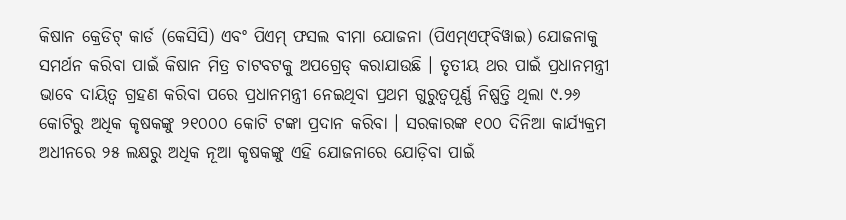କିଷାନ କ୍ରେଡିଟ୍ କାର୍ଡ (କେସିସି) ଏବଂ ପିଏମ୍ ଫସଲ ବୀମା ଯୋଜନା (ପିଏମ୍‌ଏଫ୍‌ବିୱାଇ) ଯୋଜନାକୁ ସମର୍ଥନ କରିବା ପାଇଁ କିଷାନ ମିତ୍ର ଚାଟବଟକୁ ଅପଗ୍ରେଡ୍ କରାଯାଉଛି । ତୃତୀୟ ଥର ପାଇଁ ପ୍ରଧାନମନ୍ତ୍ରୀ ଭାବେ ଦାୟିତ୍ୱ ଗ୍ରହଣ କରିବା ପରେ ପ୍ରଧାନମନ୍ତ୍ରୀ ନେଇଥିବା ପ୍ରଥମ ଗୁରୁତ୍ୱପୂର୍ଣ୍ଣ ନିଷ୍ପତ୍ତି ଥିଲା ୯.୨୬ କୋଟିରୁ ଅଧିକ କୃଷକଙ୍କୁ ୨୧୦୦୦ କୋଟି ଟଙ୍କା ପ୍ରଦାନ କରିବା । ସରକାରଙ୍କ ୧୦୦ ଦିନିଆ କାର୍ଯ୍ୟକ୍ରମ ଅଧୀନରେ ୨୫ ଲକ୍ଷରୁ ଅଧିକ ନୂଆ କୃଷକଙ୍କୁ ଏହି ଯୋଜନାରେ ଯୋଡ଼ିବା ପାଇଁ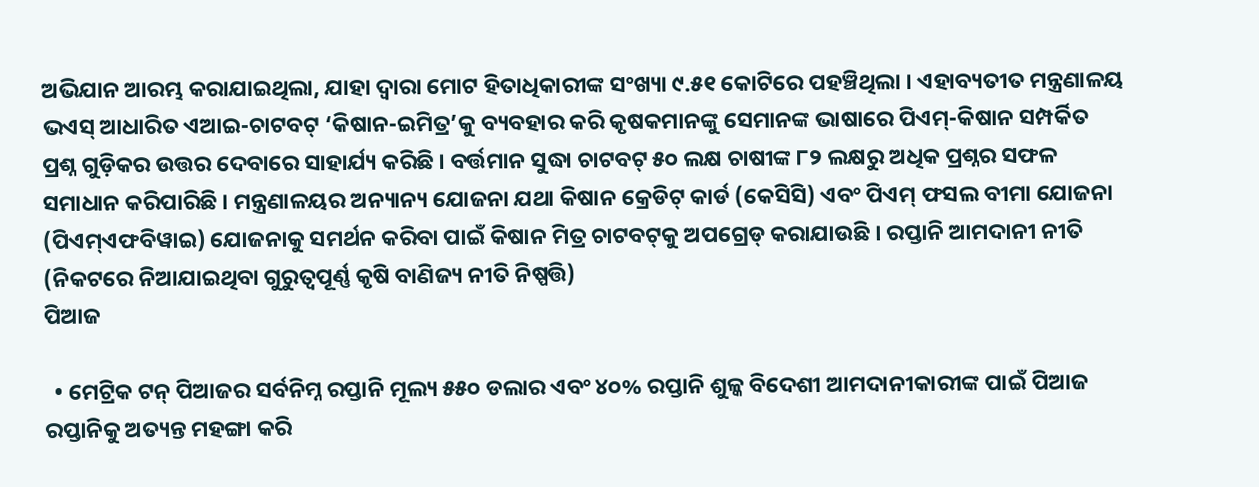ଅଭିଯାନ ଆରମ୍ଭ କରାଯାଇଥିଲା, ଯାହା ଦ୍ୱାରା ମୋଟ ହିତାଧିକାରୀଙ୍କ ସଂଖ୍ୟା ୯.୫୧ କୋଟିରେ ପହଞ୍ଚିଥିଲା । ଏହାବ୍ୟତୀତ ମନ୍ତ୍ରଣାଳୟ ଭଏସ୍ ଆଧାରିତ ଏଆଇ-ଚାଟବଟ୍ ‘କିଷାନ-ଇମିତ୍ର’କୁ ବ୍ୟବହାର କରି କୃଷକମାନଙ୍କୁ ସେମାନଙ୍କ ଭାଷାରେ ପିଏମ୍-କିଷାନ ସମ୍ପର୍କିତ ପ୍ରଶ୍ନ ଗୁଡ଼ିକର ଉତ୍ତର ଦେବାରେ ସାହାର୍ଯ୍ୟ କରିଛି । ବର୍ତ୍ତମାନ ସୁଦ୍ଧା ଚାଟବଟ୍ ୫୦ ଲକ୍ଷ ଚାଷୀଙ୍କ ୮୨ ଲକ୍ଷରୁ ଅଧିକ ପ୍ରଶ୍ନର ସଫଳ ସମାଧାନ କରିପାରିଛି । ମନ୍ତ୍ରଣାଳୟର ଅନ୍ୟାନ୍ୟ ଯୋଜନା ଯଥା କିଷାନ କ୍ରେଡିଟ୍ କାର୍ଡ (କେସିସି) ଏବଂ ପିଏମ୍ ଫସଲ ବୀମା ଯୋଜନା (ପିଏମ୍ଏଫବିୱାଇ) ଯୋଜନାକୁ ସମର୍ଥନ କରିବା ପାଇଁ କିଷାନ ମିତ୍ର ଚାଟବଟ୍‌କୁ ଅପଗ୍ରେଡ୍ କରାଯାଉଛି । ରପ୍ତାନି ଆମଦାନୀ ନୀତି (ନିକଟରେ ନିଆଯାଇଥିବା ଗୁରୁତ୍ୱପୂର୍ଣ୍ଣ କୃଷି ବାଣିଜ୍ୟ ନୀତି ନିଷ୍ପତ୍ତି)
ପିଆଜ

  • ମେଟ୍ରିକ ଟନ୍ ପିଆଜର ସର୍ବନିମ୍ନ ରପ୍ତାନି ମୂଲ୍ୟ ୫୫୦ ଡଲାର ଏବଂ ୪୦% ରପ୍ତାନି ଶୁଳ୍କ ବିଦେଶୀ ଆମଦାନୀକାରୀଙ୍କ ପାଇଁ ପିଆଜ ରପ୍ତାନିକୁ ଅତ୍ୟନ୍ତ ମହଙ୍ଗା କରି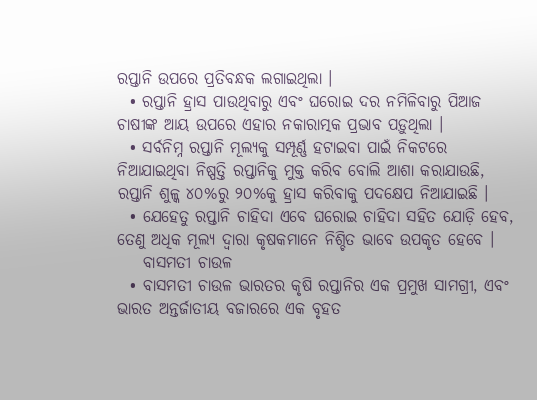ରପ୍ତାନି ଉପରେ ପ୍ରତିବନ୍ଧକ ଲଗାଇଥିଲା ।
  • ରପ୍ତାନି ହ୍ରାସ ପାଉଥିବାରୁ ଏବଂ ଘରୋଇ ଦର ନମିଳିବାରୁ ପିଆଜ ଚାଷୀଙ୍କ ଆୟ ଉପରେ ଏହାର ନକାରାତ୍ମକ ପ୍ରଭାବ ପଡ଼ୁଥିଲା ।
  • ସର୍ବନିମ୍ନ ରପ୍ତାନି ମୂଲ୍ୟକୁ ସମ୍ପୂର୍ଣ୍ଣ ହଟାଇବା ପାଇଁ ନିକଟରେ ନିଆଯାଇଥିବା ନିଷ୍ପତ୍ତି ରପ୍ତାନିକୁ ମୁକ୍ତ କରିବ ବୋଲି ଆଶା କରାଯାଉଛି, ରପ୍ତାନି ଶୁଳ୍କ ୪୦%ରୁ ୨୦%କୁ ହ୍ରାସ କରିବାକୁ ପଦକ୍ଷେପ ନିଆଯାଇଛି ।
  • ଯେହେତୁ ରପ୍ତାନି ଚାହିଦା ଏବେ ଘରୋଇ ଚାହିଦା ସହିତ ଯୋଡ଼ି ହେବ, ତେଣୁ ଅଧିକ ମୂଲ୍ୟ ଦ୍ୱାରା କୃଷକମାନେ ନିଶ୍ଚିତ ଭାବେ ଉପକୃତ ହେବେ ।
    ବାସମତୀ ଚାଉଳ
  • ବାସମତୀ ଚାଉଳ ଭାରତର କୃଷି ରପ୍ତାନିର ଏକ ପ୍ରମୁଖ ସାମଗ୍ରୀ, ଏବଂ ଭାରତ ଅନ୍ତର୍ଜାତୀୟ ବଜାରରେ ଏକ ବୃହତ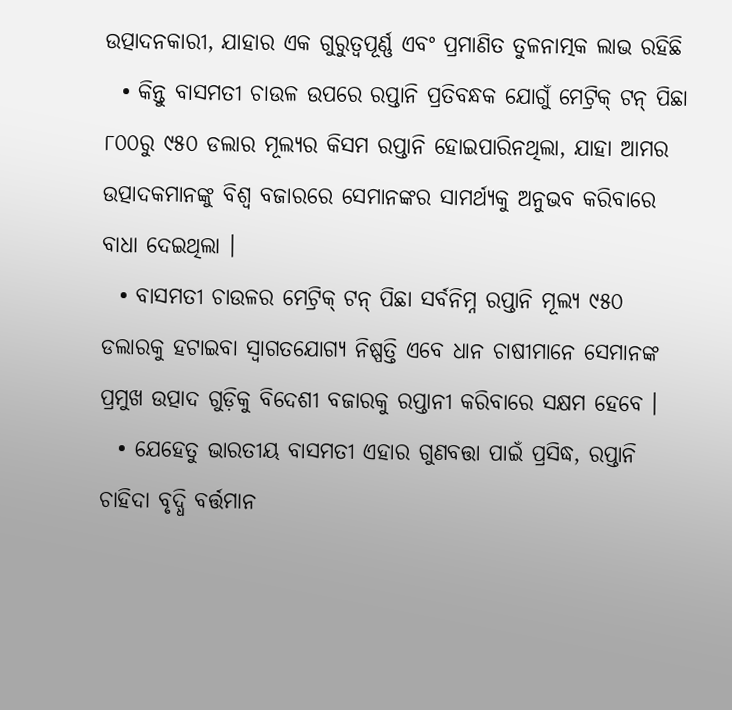ଉତ୍ପାଦନକାରୀ, ଯାହାର ଏକ ଗୁରୁତ୍ୱପୂର୍ଣ୍ଣ ଏବଂ ପ୍ରମାଣିତ ତୁଳନାତ୍ମକ ଲାଭ ରହିଛି
  • କିନ୍ତୁ ବାସମତୀ ଚାଉଳ ଉପରେ ରପ୍ତାନି ପ୍ରତିବନ୍ଧକ ଯୋଗୁଁ ମେଟ୍ରିକ୍ ଟନ୍ ପିଛା ୮୦୦ରୁ ୯୫୦ ଡଲାର ମୂଲ୍ୟର କିସମ ରପ୍ତାନି ହୋଇପାରିନଥିଲା, ଯାହା ଆମର ଉତ୍ପାଦକମାନଙ୍କୁ ବିଶ୍ୱ ବଜାରରେ ସେମାନଙ୍କର ସାମର୍ଥ୍ୟକୁ ଅନୁଭବ କରିବାରେ ବାଧା ଦେଇଥିଲା ।
  • ବାସମତୀ ଚାଉଳର ମେଟ୍ରିକ୍ ଟନ୍ ପିଛା ସର୍ବନିମ୍ନ ରପ୍ତାନି ମୂଲ୍ୟ ୯୫୦ ଡଲାରକୁ ହଟାଇବା ସ୍ୱାଗତଯୋଗ୍ୟ ନିଷ୍ପତ୍ତି ଏବେ ଧାନ ଚାଷୀମାନେ ସେମାନଙ୍କ ପ୍ରମୁଖ ଉତ୍ପାଦ ଗୁଡ଼ିକୁ ବିଦେଶୀ ବଜାରକୁ ରପ୍ତାନୀ କରିବାରେ ସକ୍ଷମ ହେବେ ।
  • ଯେହେତୁ ଭାରତୀୟ ବାସମତୀ ଏହାର ଗୁଣବତ୍ତା ପାଇଁ ପ୍ରସିଦ୍ଧ, ରପ୍ତାନି ଚାହିଦା ବୃଦ୍ଧି ବର୍ତ୍ତମାନ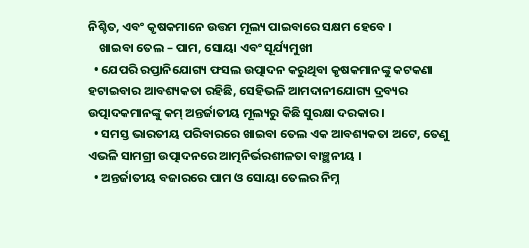ନିଶ୍ଚିତ, ଏବଂ କୃଷକମାନେ ଉତ୍ତମ ମୂଲ୍ୟ ପାଇବାରେ ସକ୍ଷମ ହେବେ ।
    ଖାଇବା ତେଲ – ପାମ, ସୋୟା ଏବଂ ସୂର୍ଯ୍ୟମୁଖୀ
  • ଯେପରି ରପ୍ତାନିଯୋଗ୍ୟ ଫସଲ ଉତ୍ପାଦନ କରୁଥିବା କୃଷକମାନଙ୍କୁ କଟକଣା ହଟାଇବାର ଆବଶ୍ୟକତା ରହିଛି, ସେହିଭଳି ଆମଦାନୀଯୋଗ୍ୟ ଦ୍ରବ୍ୟର ଉତ୍ପାଦକମାନଙ୍କୁ କମ୍ ଅନ୍ତର୍ଜାତୀୟ ମୂଲ୍ୟରୁ କିଛି ସୁରକ୍ଷା ଦରକାର ।
  • ସମସ୍ତ ଭାରତୀୟ ପରିବାରରେ ଖାଇବା ତେଲ ଏକ ଆବଶ୍ୟକତା ଅଟେ, ତେଣୁ ଏଭଳି ସାମଗ୍ରୀ ଉତ୍ପାଦନରେ ଆତ୍ମନିର୍ଭରଶୀଳତା ବାଞ୍ଛନୀୟ ।
  • ଅନ୍ତର୍ଜାତୀୟ ବଜାରରେ ପାମ ଓ ସୋୟା ତେଲର ନିମ୍ନ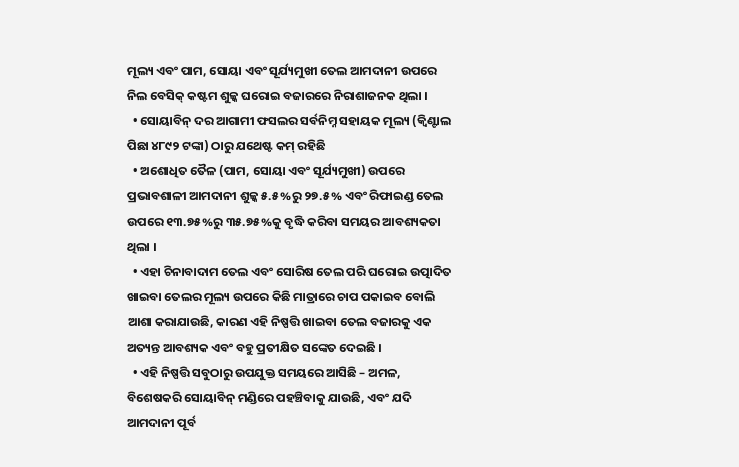ମୂଲ୍ୟ ଏବଂ ପାମ, ସୋୟା ଏବଂ ସୂର୍ଯ୍ୟମୁଖୀ ତେଲ ଆମଦାନୀ ଉପରେ ନିଲ ବେସିକ୍ କଷ୍ଟମ ଶୁଳ୍କ ଘରୋଇ ବଜାରରେ ନିରାଶାଜନକ ଥିଲା ।
  • ସୋୟାବିନ୍ ଦର ଆଗାମୀ ଫସଲର ସର୍ବନିମ୍ନ ସହାୟକ ମୂଲ୍ୟ (କ୍ୱିଣ୍ଟାଲ ପିଛା ୪୮୯୨ ଟଙ୍କା) ଠାରୁ ଯଥେଷ୍ଟ କମ୍ ରହିଛି
  • ଅଶୋଧିତ ତୈଳ (ପାମ, ସୋୟା ଏବଂ ସୂର୍ଯ୍ୟମୁଖୀ) ଉପରେ ପ୍ରଭାବଶାଳୀ ଆମଦାନୀ ଶୁଳ୍କ ୫.୫%ରୁ ୨୭.୫% ଏବଂ ରିଫାଇଣ୍ଡ ତେଲ ଉପରେ ୧୩.୭୫%ରୁ ୩୫.୭୫%କୁ ବୃଦ୍ଧି କରିବା ସମୟର ଆବଶ୍ୟକତା ଥିଲା ।
  • ଏହା ଚିନାବାଦାମ ତେଲ ଏବଂ ସୋରିଷ ତେଲ ପରି ଘରୋଇ ଉତ୍ପାଦିତ ଖାଇବା ତେଲର ମୂଲ୍ୟ ଉପରେ କିଛି ମାତ୍ରାରେ ଚାପ ପକାଇବ ବୋଲି ଆଶା କରାଯାଉଛି, କାରଣ ଏହି ନିଷ୍ପତ୍ତି ଖାଇବା ତେଲ ବଜାରକୁ ଏକ ଅତ୍ୟନ୍ତ ଆବଶ୍ୟକ ଏବଂ ବହୁ ପ୍ରତୀକ୍ଷିତ ସଙ୍କେତ ଦେଇଛି ।
  • ଏହି ନିଷ୍ପତ୍ତି ସବୁଠାରୁ ଉପଯୁକ୍ତ ସମୟରେ ଆସିଛି – ଅମଳ, ବିଶେଷକରି ସୋୟାବିନ୍ ମଣ୍ଡିରେ ପହଞ୍ଚିବାକୁ ଯାଉଛି, ଏବଂ ଯଦି ଆମଦାନୀ ପୂର୍ବ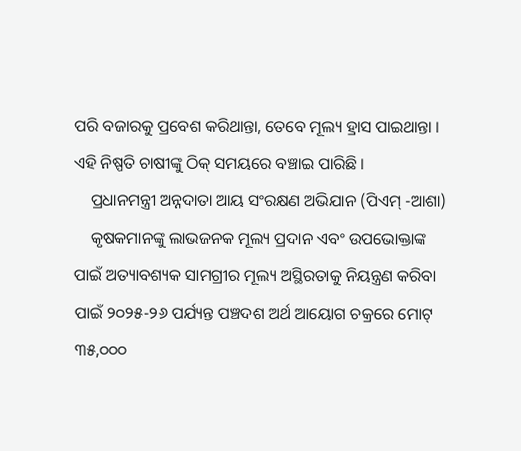ପରି ବଜାରକୁ ପ୍ରବେଶ କରିଥାନ୍ତା, ତେବେ ମୂଲ୍ୟ ହ୍ରାସ ପାଇଥାନ୍ତା । ଏହି ନିଷ୍ପତି ଚାଷୀଙ୍କୁ ଠିକ୍ ସମୟରେ ବଞ୍ଚାଇ ପାରିଛି ।
    ପ୍ରଧାନମନ୍ତ୍ରୀ ଅନ୍ନଦାତା ଆୟ ସଂରକ୍ଷଣ ଅଭିଯାନ (ପିଏମ୍ -ଆଶା)
    କୃଷକମାନଙ୍କୁ ଲାଭଜନକ ମୂଲ୍ୟ ପ୍ରଦାନ ଏବଂ ଉପଭୋକ୍ତାଙ୍କ ପାଇଁ ଅତ୍ୟାବଶ୍ୟକ ସାମଗ୍ରୀର ମୂଲ୍ୟ ଅସ୍ଥିରତାକୁ ନିୟନ୍ତ୍ରଣ କରିବା ପାଇଁ ୨୦୨୫-୨୬ ପର୍ଯ୍ୟନ୍ତ ପଞ୍ଚଦଶ ଅର୍ଥ ଆୟୋଗ ଚକ୍ରରେ ମୋଟ୍‌ ୩୫,୦୦୦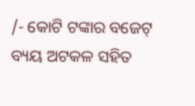/- କୋଟି ଟଙ୍କାର ବଜେଟ୍ ବ୍ୟୟ ଅଟକଳ ସହିତ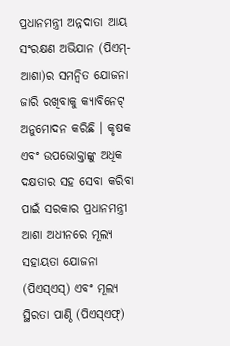ପ୍ରଧାନମନ୍ତ୍ରୀ ଅନ୍ନଦାତା ଆୟ ସଂରକ୍ଷଣ ଅଭିଯାନ (ପିଏମ୍-ଆଶା)ର ସମନ୍ୱିତ ଯୋଜନା ଜାରି ରଖିବାକୁ କ୍ୟାବିନେଟ୍ ଅନୁମୋଦନ କରିଛି । କୃଷକ ଏବଂ ଉପଭୋକ୍ତାଙ୍କୁ ଅଧିକ ଦକ୍ଷତାର ସହ ସେବା କରିବା ପାଇଁ ସରକାର ପ୍ରଧାନମନ୍ତ୍ରୀ ଆଶା ଅଧୀନରେ ମୂଲ୍ୟ ସହାୟତା ଯୋଜନା (ପିଏସ୍‌ଏସ୍‌) ଏବଂ ମୂଲ୍ୟ ସ୍ଥିରତା ପାଣ୍ଠି (ପିଏସ୍‌ଏଫ୍‌)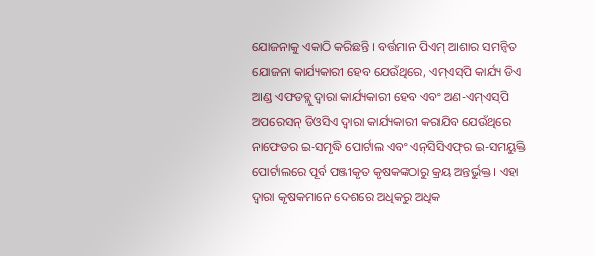ଯୋଜନାକୁ ଏକାଠି କରିଛନ୍ତି । ବର୍ତ୍ତମାନ ପିଏମ୍‌ ଆଶାର ସମନ୍ୱିତ ଯୋଜନା କାର୍ଯ୍ୟକାରୀ ହେବ ଯେଉଁଥିରେ, ଏମ୍‌ଏସ୍‌ପି କାର୍ଯ୍ୟ ଡିଏ ଆଣ୍ଡ ଏଫଡବ୍ଲୁ ଦ୍ୱାରା କାର୍ଯ୍ୟକାରୀ ହେବ ଏବଂ ଅଣ-ଏମ୍‌ଏସ୍‌ପି ଅପରେସନ୍‌ ଡିଓସିଏ ଦ୍ୱାରା କାର୍ଯ୍ୟକାରୀ କରାଯିବ ଯେଉଁଥିରେ ନାଫେଡର ଇ-ସମୃଦ୍ଧି ପୋର୍ଟାଲ ଏବଂ ଏନ୍‌ସିସିଏଫ୍‌ର ଇ-ସମୟୁକ୍ତି ପୋର୍ଟାଲରେ ପୂର୍ବ ପଞ୍ଜୀକୃତ କୃଷକଙ୍କଠାରୁ କ୍ରୟ ଅନ୍ତର୍ଭୁକ୍ତ । ଏହା ଦ୍ୱାରା କୃଷକମାନେ ଦେଶରେ ଅଧିକରୁ ଅଧିକ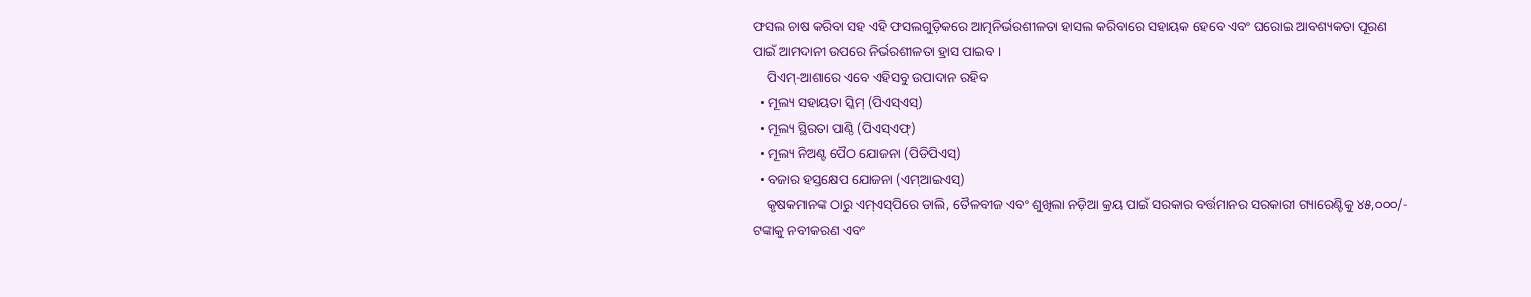ଫସଲ ଚାଷ କରିବା ସହ ଏହି ଫସଲଗୁଡ଼ିକରେ ଆତ୍ମନିର୍ଭରଶୀଳତା ହାସଲ କରିବାରେ ସହାୟକ ହେବେ ଏବଂ ଘରୋଇ ଆବଶ୍ୟକତା ପୂରଣ ପାଇଁ ଆମଦାନୀ ଉପରେ ନିର୍ଭରଶୀଳତା ହ୍ରାସ ପାଇବ ।
    ପିଏମ୍‌-ଆଶାରେ ଏବେ ଏହିସବୁ ଉପାଦାନ ରହିବ
  • ମୂଲ୍ୟ ସହାୟତା ସ୍କିମ୍ (ପିଏସ୍ଏସ୍)
  • ମୂଲ୍ୟ ସ୍ଥିରତା ପାଣ୍ଠି (ପିଏସ୍‌ଏଫ୍‌)
  • ମୂଲ୍ୟ ନିଅଣ୍ଟ ପୈଠ ଯୋଜନା (ପିଡିପିଏସ୍)
  • ବଜାର ହସ୍ତକ୍ଷେପ ଯୋଜନା (ଏମ୍‌ଆଇଏସ୍‌)
    କୃଷକମାନଙ୍କ ଠାରୁ ଏମ୍‌ଏସ୍‌ପିରେ ଡାଲି, ତୈଳବୀଜ ଏବଂ ଶୁଖିଲା ନଡ଼ିଆ କ୍ରୟ ପାଇଁ ସରକାର ବର୍ତ୍ତମାନର ସରକାରୀ ଗ୍ୟାରେଣ୍ଟିକୁ ୪୫,୦୦୦/- ଟଙ୍କାକୁ ନବୀକରଣ ଏବଂ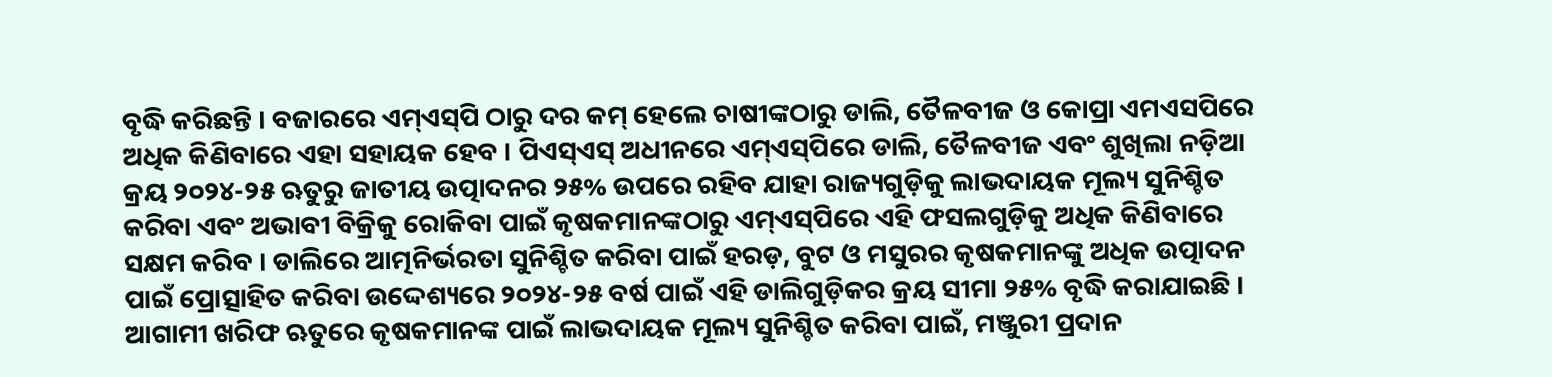ବୃଦ୍ଧି କରିଛନ୍ତି । ବଜାରରେ ଏମ୍‌ଏସ୍‌ପି ଠାରୁ ଦର କମ୍ ହେଲେ ଚାଷୀଙ୍କଠାରୁ ଡାଲି, ତୈଳବୀଜ ଓ କୋପ୍ରା ଏମଏସପିରେ ଅଧିକ କିଣିବାରେ ଏହା ସହାୟକ ହେବ । ପିଏସ୍ଏସ୍ ଅଧୀନରେ ଏମ୍‌ଏସ୍‌ପିରେ ଡାଲି, ତୈଳବୀଜ ଏବଂ ଶୁଖିଲା ନଡ଼ିଆ କ୍ରୟ ୨୦୨୪-୨୫ ଋତୁରୁ ଜାତୀୟ ଉତ୍ପାଦନର ୨୫% ଉପରେ ରହିବ ଯାହା ରାଜ୍ୟଗୁଡ଼ିକୁ ଲାଭଦାୟକ ମୂଲ୍ୟ ସୁନିଶ୍ଚିତ କରିବା ଏବଂ ଅଭାବୀ ବିକ୍ରିକୁ ରୋକିବା ପାଇଁ କୃଷକମାନଙ୍କଠାରୁ ଏମ୍‌ଏସ୍‌ପିରେ ଏହି ଫସଲଗୁଡ଼ିକୁ ଅଧିକ କିଣିବାରେ ସକ୍ଷମ କରିବ । ଡାଲିରେ ଆତ୍ମନିର୍ଭରତା ସୁନିଶ୍ଚିତ କରିବା ପାଇଁ ହରଡ଼, ବୁଟ ଓ ମସୁରର କୃଷକମାନଙ୍କୁ ଅଧିକ ଉତ୍ପାଦନ ପାଇଁ ପ୍ରୋତ୍ସାହିତ କରିବା ଉଦ୍ଦେଶ୍ୟରେ ୨୦୨୪-୨୫ ବର୍ଷ ପାଇଁ ଏହି ଡାଲିଗୁଡ଼ିକର କ୍ରୟ ସୀମା ୨୫% ବୃଦ୍ଧି କରାଯାଇଛି । ଆଗାମୀ ଖରିଫ ଋତୁରେ କୃଷକମାନଙ୍କ ପାଇଁ ଲାଭଦାୟକ ମୂଲ୍ୟ ସୁନିଶ୍ଚିତ କରିବା ପାଇଁ, ମଞ୍ଜୁରୀ ପ୍ରଦାନ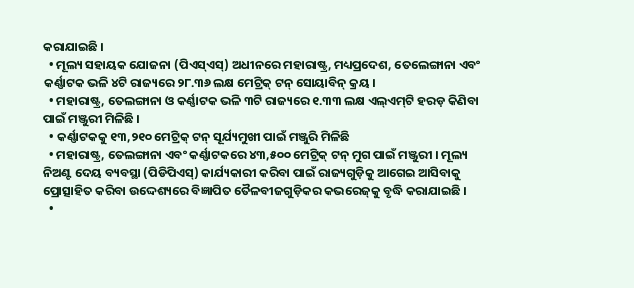କରାଯାଇଛି ।
  • ମୂଲ୍ୟ ସହାୟକ ଯୋଜନା (ପିଏସ୍ଏସ୍) ଅଧୀନରେ ମହାରାଷ୍ଟ୍ର, ମଧ୍ୟପ୍ରଦେଶ, ତେଲେଙ୍ଗାନା ଏବଂ କର୍ଣ୍ଣାଟକ ଭଳି ୪ଟି ରାଜ୍ୟରେ ୨୮.୩୬ ଲକ୍ଷ ମେଟ୍ରିକ୍ ଟନ୍ ସୋୟାବିନ୍ କ୍ରୟ ।
  • ମହାରାଷ୍ଟ୍ର, ତେଲଙ୍ଗାନା ଓ କର୍ଣ୍ଣାଟକ ଭଳି ୩ଟି ରାଜ୍ୟରେ ୧.୩୩ ଲକ୍ଷ ଏଲ୍‌ଏମ୍‌ଟି ହରଡ଼ କିଣିବା ପାଇଁ ମଞ୍ଜୁରୀ ମିଳିଛି ।
  • କର୍ଣ୍ଣାଟକକୁ ୧୩,୨୧୦ ମେଟ୍ରିକ୍ ଟନ୍ ସୂର୍ଯ୍ୟମୁଖୀ ପାଇଁ ମଞ୍ଜୁରି ମିଳିଛି
  • ମହାରାଷ୍ଟ୍ର, ତେଲଙ୍ଗାନା ଏବଂ କର୍ଣ୍ଣାଟକରେ ୪୩,୫୦୦ ମେଟ୍ରିକ୍ ଟନ୍ ମୁଗ ପାଇଁ ମଞ୍ଜୁରୀ । ମୂଲ୍ୟ ନିଅଣ୍ଟ ଦେୟ ବ୍ୟବସ୍ଥା (ପିଡିପିଏସ୍) କାର୍ଯ୍ୟକାରୀ କରିବା ପାଇଁ ରାଜ୍ୟଗୁଡ଼ିକୁ ଆଗେଇ ଆସିବାକୁ ପ୍ରୋତ୍ସାହିତ କରିବା ଉଦ୍ଦେଶ୍ୟରେ ବିଜ୍ଞାପିତ ତୈଳବୀଜଗୁଡ଼ିକର କଭରେଜ୍‌କୁ ବୃଦ୍ଧି କରାଯାଇଛି ।
  •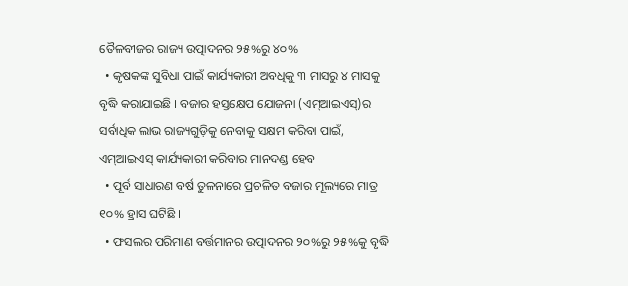ତୈଳବୀଜର ରାଜ୍ୟ ଉତ୍ପାଦନର ୨୫%ରୁ ୪୦%
  • କୃଷକଙ୍କ ସୁବିଧା ପାଇଁ କାର୍ଯ୍ୟକାରୀ ଅବଧିକୁ ୩ ମାସରୁ ୪ ମାସକୁ ବୃଦ୍ଧି କରାଯାଇଛି । ବଜାର ହସ୍ତକ୍ଷେପ ଯୋଜନା (ଏମ୍‌ଆଇଏସ୍‌)ର ସର୍ବାଧିକ ଲାଭ ରାଜ୍ୟଗୁଡ଼ିକୁ ନେବାକୁ ସକ୍ଷମ କରିବା ପାଇଁ, ଏମ୍‌ଆଇଏସ୍‌ କାର୍ଯ୍ୟକାରୀ କରିବାର ମାନଦଣ୍ଡ ହେବ
  • ପୂର୍ବ ସାଧାରଣ ବର୍ଷ ତୁଳନାରେ ପ୍ରଚଳିତ ବଜାର ମୂଲ୍ୟରେ ମାତ୍ର ୧୦% ହ୍ରାସ ଘଟିଛି ।
  • ଫସଲର ପରିମାଣ ବର୍ତ୍ତମାନର ଉତ୍ପାଦନର ୨୦%ରୁ ୨୫%କୁ ବୃଦ୍ଧି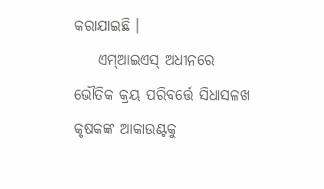କରାଯାଇଛି ।
    ଏମ୍‌ଆଇଏସ୍‌ ଅଧୀନରେ ଭୌତିକ କ୍ରୟ ପରିବର୍ତ୍ତେ ସିଧାସଳଖ କୃଷକଙ୍କ ଆକାଉଣ୍ଟକୁ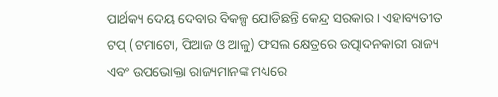ପାର୍ଥକ୍ୟ ଦେୟ ଦେବାର ବିକଳ୍ପ ଯୋଡିଛନ୍ତି କେନ୍ଦ୍ର ସରକାର । ଏହାବ୍ୟତୀତ ଟପ୍ (ଟମାଟୋ, ପିଆଜ ଓ ଆଳୁ) ଫସଲ କ୍ଷେତ୍ରରେ ଉତ୍ପାଦନକାରୀ ରାଜ୍ୟ ଏବଂ ଉପଭୋକ୍ତା ରାଜ୍ୟମାନଙ୍କ ମଧ୍ୟରେ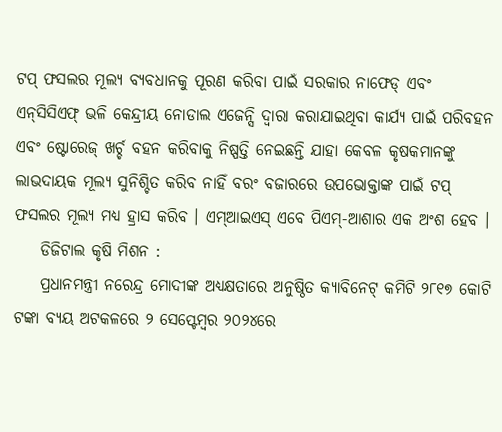ଟପ୍ ଫସଲର ମୂଲ୍ୟ ବ୍ୟବଧାନକୁ ପୂରଣ କରିବା ପାଇଁ ସରକାର ନାଫେଡ୍ ଏବଂ ଏନ୍‌ସିସିଏଫ୍‌ ଭଳି କେନ୍ଦ୍ରୀୟ ନୋଡାଲ ଏଜେନ୍ସି ଦ୍ୱାରା କରାଯାଇଥିବା କାର୍ଯ୍ୟ ପାଇଁ ପରିବହନ ଏବଂ ଷ୍ଟୋରେଜ୍ ଖର୍ଚ୍ଚ ବହନ କରିବାକୁ ନିଷ୍ପତ୍ତି ନେଇଛନ୍ତି ଯାହା କେବଳ କୃଷକମାନଙ୍କୁ ଲାଭଦାୟକ ମୂଲ୍ୟ ସୁନିଶ୍ଚିତ କରିବ ନାହିଁ ବରଂ ବଜାରରେ ଉପଭୋକ୍ତାଙ୍କ ପାଇଁ ଟପ୍ ଫସଲର ମୂଲ୍ୟ ମଧ୍ୟ ହ୍ରାସ କରିବ । ଏମ୍ଆଇଏସ୍ ଏବେ ପିଏମ୍-ଆଶାର ଏକ ଅଂଶ ହେବ ।
    ଡିଜିଟାଲ କୃଷି ମିଶନ :
    ପ୍ରଧାନମନ୍ତ୍ରୀ ନରେନ୍ଦ୍ର ମୋଦୀଙ୍କ ଅଧ୍ୟକ୍ଷତାରେ ଅନୁଷ୍ଠିତ କ୍ୟାବିନେଟ୍ କମିଟି ୨୮୧୭ କୋଟି ଟଙ୍କା ବ୍ୟୟ ଅଟକଳରେ ୨ ସେପ୍ଟେମ୍ବର ୨୦୨୪ରେ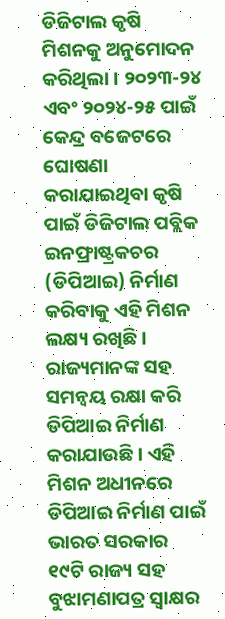ଡିଜିଟାଲ କୃଷି ମିଶନକୁ ଅନୁମୋଦନ କରିଥିଲା । ୨୦୨୩-୨୪ ଏବଂ ୨୦୨୪-୨୫ ପାଇଁ କେନ୍ଦ୍ର ବଜେଟରେ ଘୋଷଣା କରାଯାଇଥିବା କୃଷି ପାଇଁ ଡିଜିଟାଲ ପବ୍ଲିକ ଇନଫ୍ରାଷ୍ଟ୍ରକଚର (ଡିପିଆଇ) ନିର୍ମାଣ କରିବାକୁ ଏହି ମିଶନ ଲକ୍ଷ୍ୟ ରଖିଛି । ରାଜ୍ୟମାନଙ୍କ ସହ ସମନ୍ୱୟ ରକ୍ଷା କରି ଡିପିଆଇ ନିର୍ମାଣ କରାଯାଉଛି । ଏହି ମିଶନ ଅଧୀନରେ ଡିପିଆଇ ନିର୍ମାଣ ପାଇଁ ଭାରତ ସରକାର ୧୯ଟି ରାଜ୍ୟ ସହ ବୁଝାମଣାପତ୍ର ସ୍ୱାକ୍ଷର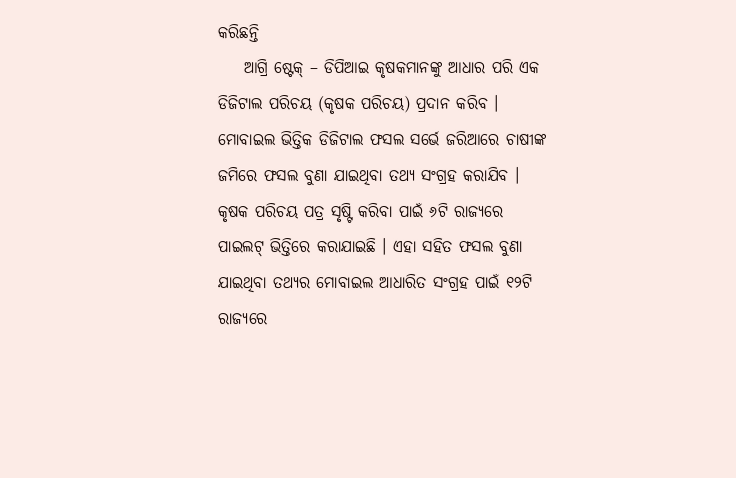କରିଛନ୍ତି
    ଆଗ୍ରି ଷ୍ଟେକ୍ – ଡିପିଆଇ କୃଷକମାନଙ୍କୁ ଆଧାର ପରି ଏକ ଡିଜିଟାଲ ପରିଚୟ (କୃଷକ ପରିଚୟ) ପ୍ରଦାନ କରିବ । ମୋବାଇଲ ଭିତ୍ତିକ ଡିଜିଟାଲ ଫସଲ ସର୍ଭେ ଜରିଆରେ ଚାଷୀଙ୍କ ଜମିରେ ଫସଲ ବୁଣା ଯାଇଥିବା ତଥ୍ୟ ସଂଗ୍ରହ କରାଯିବ । କୃଷକ ପରିଚୟ ପତ୍ର ସୃଷ୍ଟି କରିବା ପାଇଁ ୬ଟି ରାଜ୍ୟରେ ପାଇଲଟ୍ ଭିତ୍ତିରେ କରାଯାଇଛି । ଏହା ସହିତ ଫସଲ ବୁଣା ଯାଇଥିବା ତଥ୍ୟର ମୋବାଇଲ ଆଧାରିତ ସଂଗ୍ରହ ପାଇଁ ୧୨ଟି ରାଜ୍ୟରେ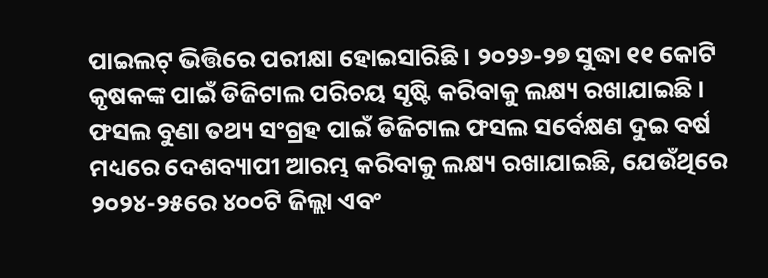ପାଇଲଟ୍ ଭିତ୍ତିରେ ପରୀକ୍ଷା ହୋଇସାରିଛି । ୨୦୨୬-୨୭ ସୁଦ୍ଧା ୧୧ କୋଟି କୃଷକଙ୍କ ପାଇଁ ଡିଜିଟାଲ ପରିଚୟ ସୃଷ୍ଟି କରିବାକୁ ଲକ୍ଷ୍ୟ ରଖାଯାଇଛି । ଫସଲ ବୁଣା ତଥ୍ୟ ସଂଗ୍ରହ ପାଇଁ ଡିଜିଟାଲ ଫସଲ ସର୍ବେକ୍ଷଣ ଦୁଇ ବର୍ଷ ମଧ୍ୟରେ ଦେଶବ୍ୟାପୀ ଆରମ୍ଭ କରିବାକୁ ଲକ୍ଷ୍ୟ ରଖାଯାଇଛି, ଯେଉଁଥିରେ ୨୦୨୪-୨୫ରେ ୪୦୦ଟି ଜିଲ୍ଲା ଏବଂ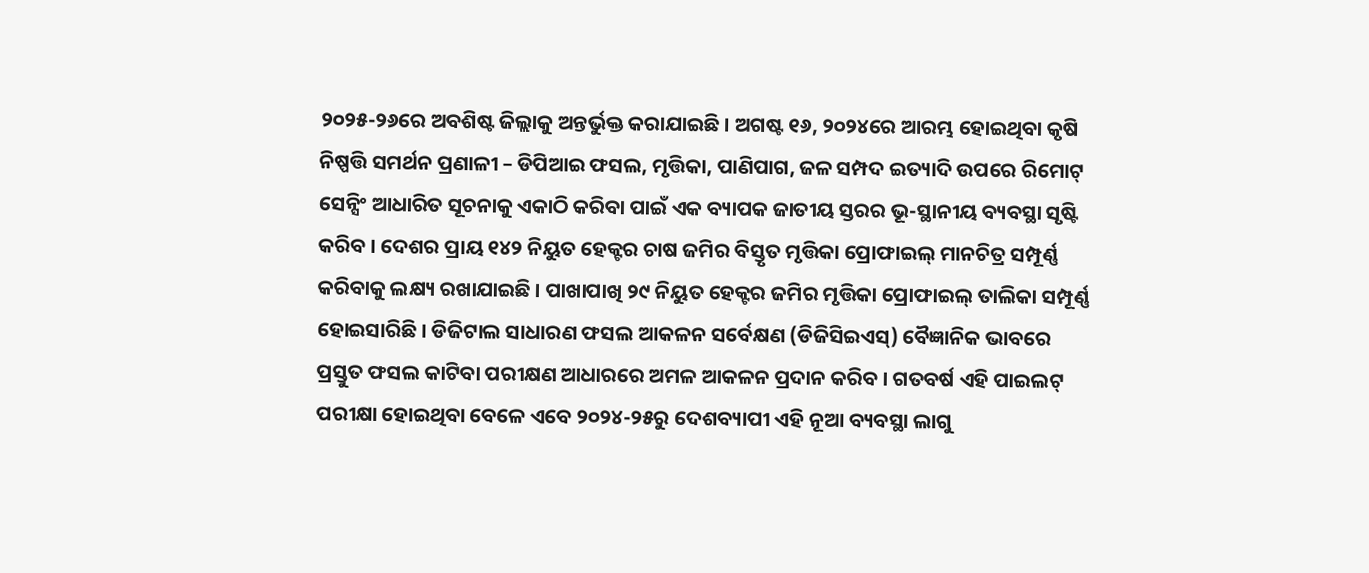୨୦୨୫-୨୬ରେ ଅବଶିଷ୍ଟ ଜିଲ୍ଲାକୁ ଅନ୍ତର୍ଭୁକ୍ତ କରାଯାଇଛି । ଅଗଷ୍ଟ ୧୬, ୨୦୨୪ରେ ଆରମ୍ଭ ହୋଇଥିବା କୃଷି ନିଷ୍ପତ୍ତି ସମର୍ଥନ ପ୍ରଣାଳୀ – ଡିପିଆଇ ଫସଲ, ମୃତ୍ତିକା, ପାଣିପାଗ, ଜଳ ସମ୍ପଦ ଇତ୍ୟାଦି ଉପରେ ରିମୋଟ୍ ସେନ୍ସିଂ ଆଧାରିତ ସୂଚନାକୁ ଏକାଠି କରିବା ପାଇଁ ଏକ ବ୍ୟାପକ ଜାତୀୟ ସ୍ତରର ଭୂ-ସ୍ଥାନୀୟ ବ୍ୟବସ୍ଥା ସୃଷ୍ଟି କରିବ । ଦେଶର ପ୍ରାୟ ୧୪୨ ନିୟୁତ ହେକ୍ଟର ଚାଷ ଜମିର ବିସ୍ତୃତ ମୃତ୍ତିକା ପ୍ରୋଫାଇଲ୍ ମାନଚିତ୍ର ସମ୍ପୂର୍ଣ୍ଣ କରିବାକୁ ଲକ୍ଷ୍ୟ ରଖାଯାଇଛି । ପାଖାପାଖି ୨୯ ନିୟୁତ ହେକ୍ଟର ଜମିର ମୃତ୍ତିକା ପ୍ରୋଫାଇଲ୍ ତାଲିକା ସମ୍ପୂର୍ଣ୍ଣ ହୋଇସାରିଛି । ଡିଜିଟାଲ ସାଧାରଣ ଫସଲ ଆକଳନ ସର୍ବେକ୍ଷଣ (ଡିଜିସିଇଏସ୍) ବୈଜ୍ଞାନିକ ଭାବରେ ପ୍ରସ୍ତୁତ ଫସଲ କାଟିବା ପରୀକ୍ଷଣ ଆଧାରରେ ଅମଳ ଆକଳନ ପ୍ରଦାନ କରିବ । ଗତବର୍ଷ ଏହି ପାଇଲଟ୍ ପରୀକ୍ଷା ହୋଇଥିବା ବେଳେ ଏବେ ୨୦୨୪-୨୫ରୁ ଦେଶବ୍ୟାପୀ ଏହି ନୂଆ ବ୍ୟବସ୍ଥା ଲାଗୁ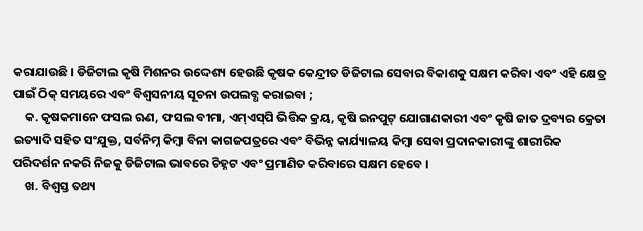କରାଯାଉଛି । ଡିଜିଟାଲ କୃଷି ମିଶନର ଉଦ୍ଦେଶ୍ୟ ହେଉଛି କୃଷକ କେନ୍ଦ୍ରୀତ ଡିଜିଟାଲ ସେବାର ବିକାଶକୁ ସକ୍ଷମ କରିବା ଏବଂ ଏହି କ୍ଷେତ୍ର ପାଇଁ ଠିକ୍ ସମୟରେ ଏବଂ ବିଶ୍ୱସନୀୟ ସୂଚନା ଉପଲବ୍ଧ କରାଇବା ;
    କ. କୃଷକମାନେ ଫସଲ ଋଣ, ଫସଲ ବୀମା, ଏମ୍‌ଏସ୍‌ପି ଭିତ୍ତିକ କ୍ରୟ, କୃଷି ଇନପୁଟ୍ ଯୋଗାଣକାରୀ ଏବଂ କୃଷି ଜାତ ଦ୍ରବ୍ୟର କ୍ରେତା ଇତ୍ୟାଦି ସହିତ ସଂଯୁକ୍ତ, ସର୍ବନିମ୍ନ କିମ୍ବା ବିନା କାଗଜପତ୍ରରେ ଏବଂ ବିଭିନ୍ନ କାର୍ଯ୍ୟାଳୟ କିମ୍ବା ସେବା ପ୍ରଦାନକାରୀଙ୍କୁ ଶାରୀରିକ ପରିଦର୍ଶନ ନକରି ନିଜକୁ ଡିଜିଟାଲ ଭାବରେ ଚିହ୍ନଟ ଏବଂ ପ୍ରମାଣିତ କରିବାରେ ସକ୍ଷମ ହେବେ ।
    ଖ. ବିଶ୍ୱସ୍ତ ତଥ୍ୟ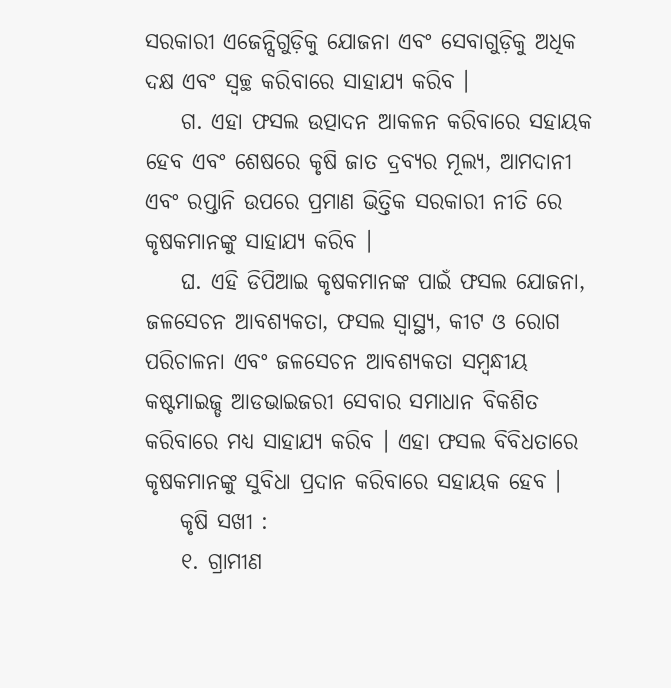ସରକାରୀ ଏଜେନ୍ସିଗୁଡ଼ିକୁ ଯୋଜନା ଏବଂ ସେବାଗୁଡ଼ିକୁ ଅଧିକ ଦକ୍ଷ ଏବଂ ସ୍ୱଚ୍ଛ କରିବାରେ ସାହାଯ୍ୟ କରିବ ।
    ଗ. ଏହା ଫସଲ ଉତ୍ପାଦନ ଆକଳନ କରିବାରେ ସହାୟକ ହେବ ଏବଂ ଶେଷରେ କୃଷି ଜାତ ଦ୍ରବ୍ୟର ମୂଲ୍ୟ, ଆମଦାନୀ ଏବଂ ରପ୍ତାନି ଉପରେ ପ୍ରମାଣ ଭିତ୍ତିକ ସରକାରୀ ନୀତି ରେ କୃଷକମାନଙ୍କୁ ସାହାଯ୍ୟ କରିବ ।
    ଘ. ଏହି ଡିପିଆଇ କୃଷକମାନଙ୍କ ପାଇଁ ଫସଲ ଯୋଜନା, ଜଳସେଚନ ଆବଶ୍ୟକତା, ଫସଲ ସ୍ୱାସ୍ଥ୍ୟ, କୀଟ ଓ ରୋଗ ପରିଚାଳନା ଏବଂ ଜଳସେଚନ ଆବଶ୍ୟକତା ସମ୍ବନ୍ଧୀୟ କଷ୍ଟମାଇଜ୍ଡ ଆଡଭାଇଜରୀ ସେବାର ସମାଧାନ ବିକଶିତ କରିବାରେ ମଧ୍ୟ ସାହାଯ୍ୟ କରିବ । ଏହା ଫସଲ ବିବିଧତାରେ କୃଷକମାନଙ୍କୁ ସୁବିଧା ପ୍ରଦାନ କରିବାରେ ସହାୟକ ହେବ ।
    କୃଷି ସଖୀ :
    ୧. ଗ୍ରାମୀଣ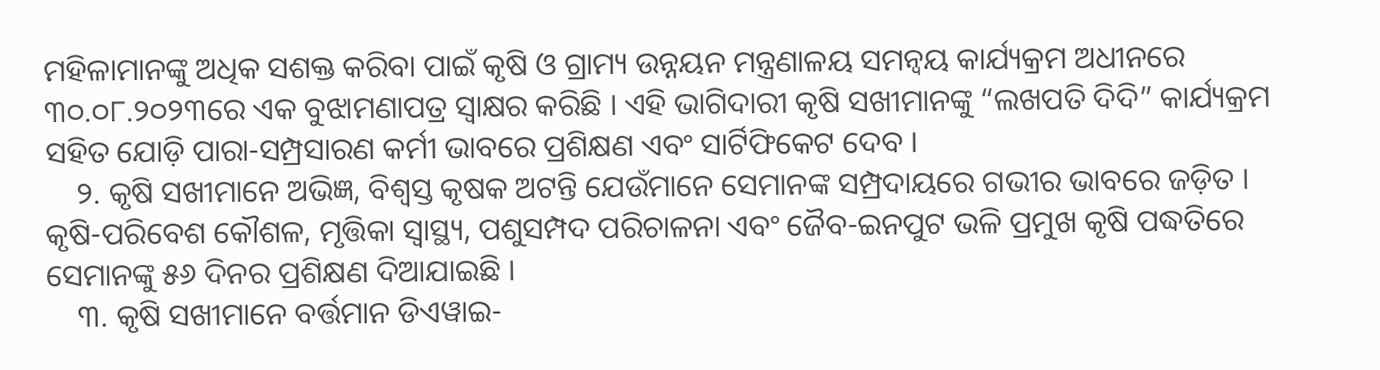ମହିଳାମାନଙ୍କୁ ଅଧିକ ସଶକ୍ତ କରିବା ପାଇଁ କୃଷି ଓ ଗ୍ରାମ୍ୟ ଉନ୍ନୟନ ମନ୍ତ୍ରଣାଳୟ ସମନ୍ଵୟ କାର୍ଯ୍ୟକ୍ରମ ଅଧୀନରେ ୩୦.୦୮.୨୦୨୩ରେ ଏକ ବୁଝାମଣାପତ୍ର ସ୍ୱାକ୍ଷର କରିଛି । ଏହି ଭାଗିଦାରୀ କୃଷି ସଖୀମାନଙ୍କୁ “ଲଖପତି ଦିଦି” କାର୍ଯ୍ୟକ୍ରମ ସହିତ ଯୋଡ଼ି ପାରା-ସମ୍ପ୍ରସାରଣ କର୍ମୀ ଭାବରେ ପ୍ରଶିକ୍ଷଣ ଏବଂ ସାର୍ଟିଫିକେଟ ଦେବ ।
    ୨. କୃଷି ସଖୀମାନେ ଅଭିଜ୍ଞ, ବିଶ୍ୱସ୍ତ କୃଷକ ଅଟନ୍ତି ଯେଉଁମାନେ ସେମାନଙ୍କ ସମ୍ପ୍ରଦାୟରେ ଗଭୀର ଭାବରେ ଜଡ଼ିତ । କୃଷି-ପରିବେଶ କୌଶଳ, ମୃତ୍ତିକା ସ୍ୱାସ୍ଥ୍ୟ, ପଶୁସମ୍ପଦ ପରିଚାଳନା ଏବଂ ଜୈବ-ଇନପୁଟ ଭଳି ପ୍ରମୁଖ କୃଷି ପଦ୍ଧତିରେ ସେମାନଙ୍କୁ ୫୬ ଦିନର ପ୍ରଶିକ୍ଷଣ ଦିଆଯାଇଛି ।
    ୩. କୃଷି ସଖୀମାନେ ବର୍ତ୍ତମାନ ଡିଏୱାଇ-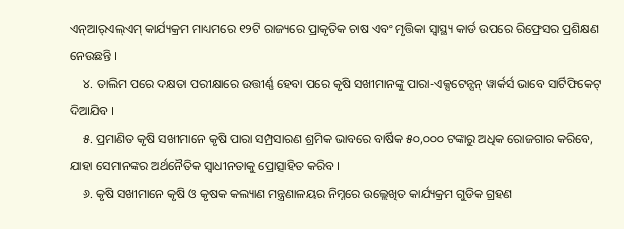ଏନ୍‌ଆର୍‌ଏଲ୍‌ଏମ୍‌ କାର୍ଯ୍ୟକ୍ରମ ମାଧ୍ୟମରେ ୧୨ଟି ରାଜ୍ୟରେ ପ୍ରାକୃତିକ ଚାଷ ଏବଂ ମୃତ୍ତିକା ସ୍ୱାସ୍ଥ୍ୟ କାର୍ଡ ଉପରେ ରିଫ୍ରେସର ପ୍ରଶିକ୍ଷଣ ନେଉଛନ୍ତି ।
    ୪. ତାଲିମ ପରେ ଦକ୍ଷତା ପରୀକ୍ଷାରେ ଉତ୍ତୀର୍ଣ୍ଣ ହେବା ପରେ କୃଷି ସଖୀମାନଙ୍କୁ ପାରା-ଏକ୍ସଟେନ୍ସନ୍ ୱାର୍କର୍ସ ଭାବେ ସାର୍ଟିଫିକେଟ୍ ଦିଆଯିବ ।
    ୫. ପ୍ରମାଣିତ କୃଷି ସଖୀମାନେ କୃଷି ପାରା ସମ୍ପ୍ରସାରଣ ଶ୍ରମିକ ଭାବରେ ବାର୍ଷିକ ୫୦,୦୦୦ ଟଙ୍କାରୁ ଅଧିକ ରୋଜଗାର କରିବେ, ଯାହା ସେମାନଙ୍କର ଅର୍ଥନୈତିକ ସ୍ୱାଧୀନତାକୁ ପ୍ରୋତ୍ସାହିତ କରିବ ।
    ୬. କୃଷି ସଖୀମାନେ କୃଷି ଓ କୃଷକ କଲ୍ୟାଣ ମନ୍ତ୍ରଣାଳୟର ନିମ୍ନରେ ଉଲ୍ଲେଖିତ କାର୍ଯ୍ୟକ୍ରମ ଗୁଡିକ ଗ୍ରହଣ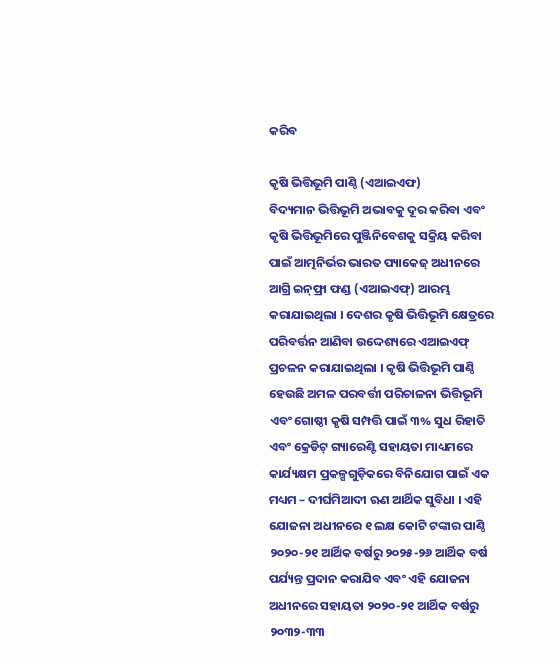କରିବ

କୃଷି ଭିତ୍ତିଭୂମି ପାଣ୍ଠି (ଏଆଇଏଫ)
ବିଦ୍ୟମାନ ଭିତ୍ତିଭୂମି ଅଭାବକୁ ଦୂର କରିବା ଏବଂ କୃଷି ଭିତ୍ତିଭୂମିରେ ପୁଞ୍ଜିନିବେଶକୁ ସକ୍ରିୟ କରିବା ପାଇଁ ଆତ୍ମନିର୍ଭର ଭାରତ ପ୍ୟାକେଜ୍ ଅଧୀନରେ ଆଗ୍ରି ଇନ୍‌ଫ୍ରା ଫଣ୍ଡ (ଏଆଇଏଫ୍) ଆରମ୍ଭ କରାଯାଇଥିଲା । ଦେଶର କୃଷି ଭିତ୍ତିଭୂମି କ୍ଷେତ୍ରରେ ପରିବର୍ତ୍ତନ ଆଣିବା ଉଦ୍ଦେଶ୍ୟରେ ଏଆଇଏଫ୍ ପ୍ରଚଳନ କରାଯାଇଥିଲା । କୃଷି ଭିତ୍ତିଭୂମି ପାଣ୍ଠି ହେଉଛି ଅମଳ ପରବର୍ତ୍ତୀ ପରିଚାଳନା ଭିତ୍ତିଭୂମି ଏବଂ ଗୋଷ୍ଠୀ କୃଷି ସମ୍ପତ୍ତି ପାଇଁ ୩% ସୁଧ ରିହାତି ଏବଂ କ୍ରେଡିଟ୍ ଗ୍ୟାରେଣ୍ଟି ସହାୟତା ମାଧ୍ୟମରେ କାର୍ଯ୍ୟକ୍ଷମ ପ୍ରକଳ୍ପଗୁଡ଼ିକରେ ବିନିଯୋଗ ପାଇଁ ଏକ ମଧ୍ୟମ – ଦୀର୍ଘମିଆଦୀ ଋଣ ଆର୍ଥିକ ସୁବିଧା । ଏହି ଯୋଜନା ଅଧୀନରେ ୧ ଲକ୍ଷ କୋଟି ଟଙ୍କାର ପାଣ୍ଠି ୨୦୨୦-୨୧ ଆର୍ଥିକ ବର୍ଷରୁ ୨୦୨୫-୨୬ ଆର୍ଥିକ ବର୍ଷ ପର୍ଯ୍ୟନ୍ତ ପ୍ରଦାନ କରାଯିବ ଏବଂ ଏହି ଯୋଜନା ଅଧୀନରେ ସହାୟତା ୨୦୨୦-୨୧ ଆର୍ଥିକ ବର୍ଷରୁ ୨୦୩୨-୩୩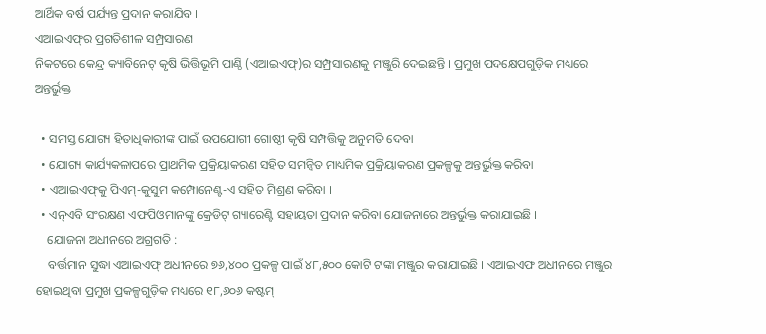ଆର୍ଥିକ ବର୍ଷ ପର୍ଯ୍ୟନ୍ତ ପ୍ରଦାନ କରାଯିବ ।
ଏଆଇଏଫ୍‌ର ପ୍ରଗତିଶୀଳ ସମ୍ପ୍ରସାରଣ
ନିକଟରେ କେନ୍ଦ୍ର କ୍ୟାବିନେଟ୍ କୃଷି ଭିତ୍ତିଭୂମି ପାଣ୍ଠି (ଏଆଇଏଫ୍)ର ସମ୍ପ୍ରସାରଣକୁ ମଞ୍ଜୁରି ଦେଇଛନ୍ତି । ପ୍ରମୁଖ ପଦକ୍ଷେପଗୁଡ଼ିକ ମଧ୍ୟରେ ଅନ୍ତର୍ଭୁକ୍ତ

  • ସମସ୍ତ ଯୋଗ୍ୟ ହିତାଧିକାରୀଙ୍କ ପାଇଁ ଉପଯୋଗୀ ଗୋଷ୍ଠୀ କୃଷି ସମ୍ପତ୍ତିକୁ ଅନୁମତି ଦେବା
  • ଯୋଗ୍ୟ କାର୍ଯ୍ୟକଳାପରେ ପ୍ରାଥମିକ ପ୍ରକ୍ରିୟାକରଣ ସହିତ ସମନ୍ୱିତ ମାଧ୍ୟମିକ ପ୍ରକ୍ରିୟାକରଣ ପ୍ରକଳ୍ପକୁ ଅନ୍ତର୍ଭୁକ୍ତ କରିବା
  • ଏଆଇଏଫ୍‌କୁ ପିଏମ୍‌-କୁସୁମ କମ୍ପୋନେଣ୍ଟ-ଏ ସହିତ ମିଶ୍ରଣ କରିବା ।
  • ଏନ୍ଏବି ସଂରକ୍ଷଣ ଏଫପିଓମାନଙ୍କୁ କ୍ରେଡିଟ୍ ଗ୍ୟାରେଣ୍ଟି ସହାୟତା ପ୍ରଦାନ କରିବା ଯୋଜନାରେ ଅନ୍ତର୍ଭୁକ୍ତ କରାଯାଇଛି ।
    ଯୋଜନା ଅଧୀନରେ ଅଗ୍ରଗତି :
    ବର୍ତ୍ତମାନ ସୁଦ୍ଧା ଏଆଇଏଫ୍ ଅଧୀନରେ ୭୬,୪୦୦ ପ୍ରକଳ୍ପ ପାଇଁ ୪୮,୫୦୦ କୋଟି ଟଙ୍କା ମଞ୍ଜୁର କରାଯାଇଛି । ଏଆଇଏଫ ଅଧୀନରେ ମଞ୍ଜୁର ହୋଇଥିବା ପ୍ରମୁଖ ପ୍ରକଳ୍ପଗୁଡ଼ିକ ମଧ୍ୟରେ ୧୮,୬୦୬ କଷ୍ଟମ୍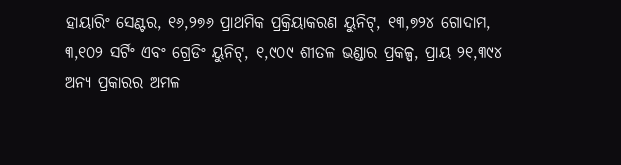ହାୟାରିଂ ସେଣ୍ଟର, ୧୬,୨୭୬ ପ୍ରାଥମିକ ପ୍ରକ୍ରିୟାକରଣ ୟୁନିଟ୍, ୧୩,୭୨୪ ଗୋଦାମ, ୩,୧୦୨ ସର୍ଟିଂ ଏବଂ ଗ୍ରେଡିଂ ୟୁନିଟ୍, ୧,୯୦୯ ଶୀତଳ ଭଣ୍ଡାର ପ୍ରକଳ୍ପ, ପ୍ରାୟ ୨୧,୩୯୪ ଅନ୍ୟ ପ୍ରକାରର ଅମଳ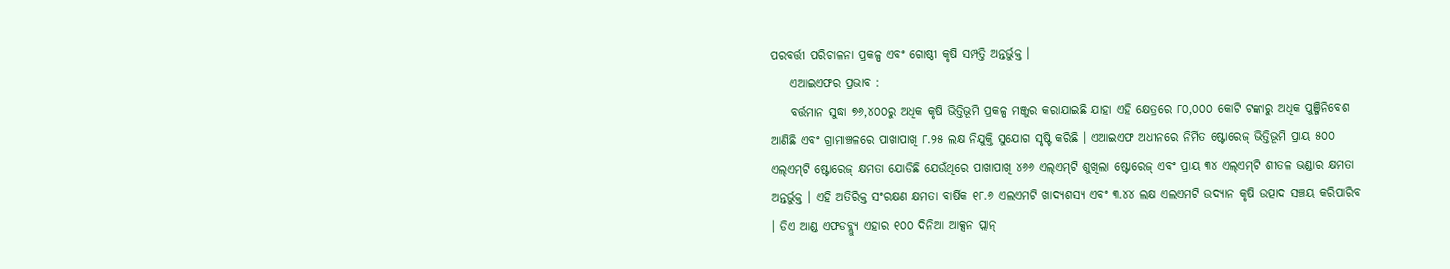ପରବର୍ତ୍ତୀ ପରିଚାଳନା ପ୍ରକଳ୍ପ ଏବଂ ଗୋଷ୍ଠୀ କୃଷି ସମ୍ପତ୍ତି ଅନ୍ତର୍ଭୁକ୍ତ ।
    ଏଆଇଏଫର ପ୍ରଭାବ :
    ବର୍ତ୍ତମାନ ସୁଦ୍ଧା ୭୬,୪୦୦ରୁ ଅଧିକ କୃଷି ଭିତ୍ତିଭୂମି ପ୍ରକଳ୍ପ ମଞ୍ଜୁର କରାଯାଇଛି ଯାହା ଏହି କ୍ଷେତ୍ରରେ ୮୦,୦୦୦ କୋଟି ଟଙ୍କାରୁ ଅଧିକ ପୁଞ୍ଜିନିବେଶ ଆଣିଛି ଏବଂ ଗ୍ରାମାଞ୍ଚଳରେ ପାଖାପାଖି ୮.୨୫ ଲକ୍ଷ ନିଯୁକ୍ତି ସୁଯୋଗ ସୃଷ୍ଟି କରିଛି । ଏଆଇଏଫ ଅଧୀନରେ ନିର୍ମିତ ଷ୍ଟୋରେଜ୍ ଭିତ୍ତିଭୂମି ପ୍ରାୟ ୫୦୦ ଏଲ୍‌ଏମ୍‌ଟି ଷ୍ଟୋରେଜ୍ କ୍ଷମତା ଯୋଡିଛି ଯେଉଁଥିରେ ପାଖାପାଖି ୪୬୬ ଏଲ୍‌ଏମ୍‌ଟି ଶୁଖିଲା ଷ୍ଟୋରେଜ୍ ଏବଂ ପ୍ରାୟ ୩୪ ଏଲ୍‌ଏମ୍‌ଟି ଶୀତଳ ଭଣ୍ଡାର କ୍ଷମତା ଅନ୍ତର୍ଭୁକ୍ତ । ଏହି ଅତିରିକ୍ତ ସଂରକ୍ଷଣ କ୍ଷମତା ବାର୍ଷିକ ୧୮.୬ ଏଲଏମଟି ଖାଦ୍ୟଶସ୍ୟ ଏବଂ ୩.୪୪ ଲକ୍ଷ ଏଲଏମଟି ଉଦ୍ୟାନ କୃଷି ଉତ୍ପାଦ ସଞ୍ଚୟ କରିପାରିବ । ଡିଏ ଆଣ୍ଡ ଏଫଡବ୍ଲ୍ୟୁ ଏହାର ୧୦୦ ଦିନିଆ ଆକ୍ସନ ପ୍ଲାନ୍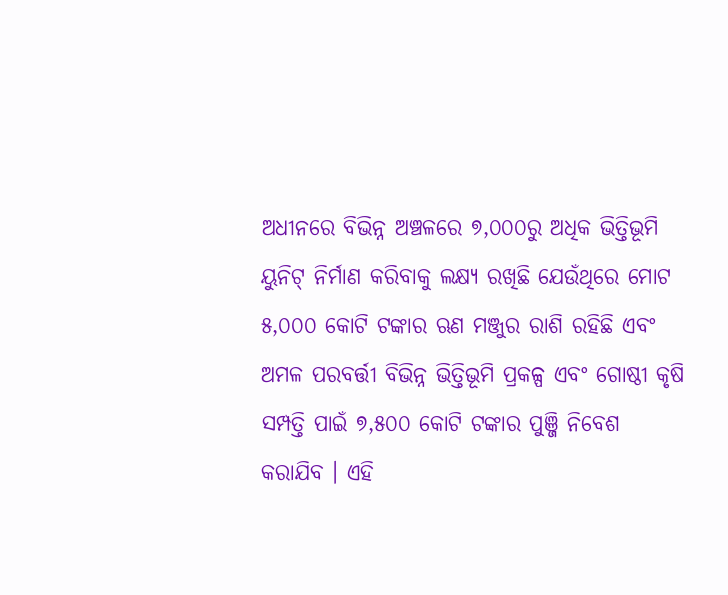ଅଧୀନରେ ବିଭିନ୍ନ ଅଞ୍ଚଳରେ ୭,୦୦୦ରୁ ଅଧିକ ଭିତ୍ତିଭୂମି ୟୁନିଟ୍ ନିର୍ମାଣ କରିବାକୁ ଲକ୍ଷ୍ୟ ରଖିଛି ଯେଉଁଥିରେ ମୋଟ ୫,୦୦୦ କୋଟି ଟଙ୍କାର ଋଣ ମଞ୍ଜୁର ରାଶି ରହିଛି ଏବଂ ଅମଳ ପରବର୍ତ୍ତୀ ବିଭିନ୍ନ ଭିତ୍ତିଭୂମି ପ୍ରକଳ୍ପ ଏବଂ ଗୋଷ୍ଠୀ କୃଷି ସମ୍ପତ୍ତି ପାଇଁ ୭,୫୦୦ କୋଟି ଟଙ୍କାର ପୁଞ୍ଜି ନିବେଶ କରାଯିବ । ଏହି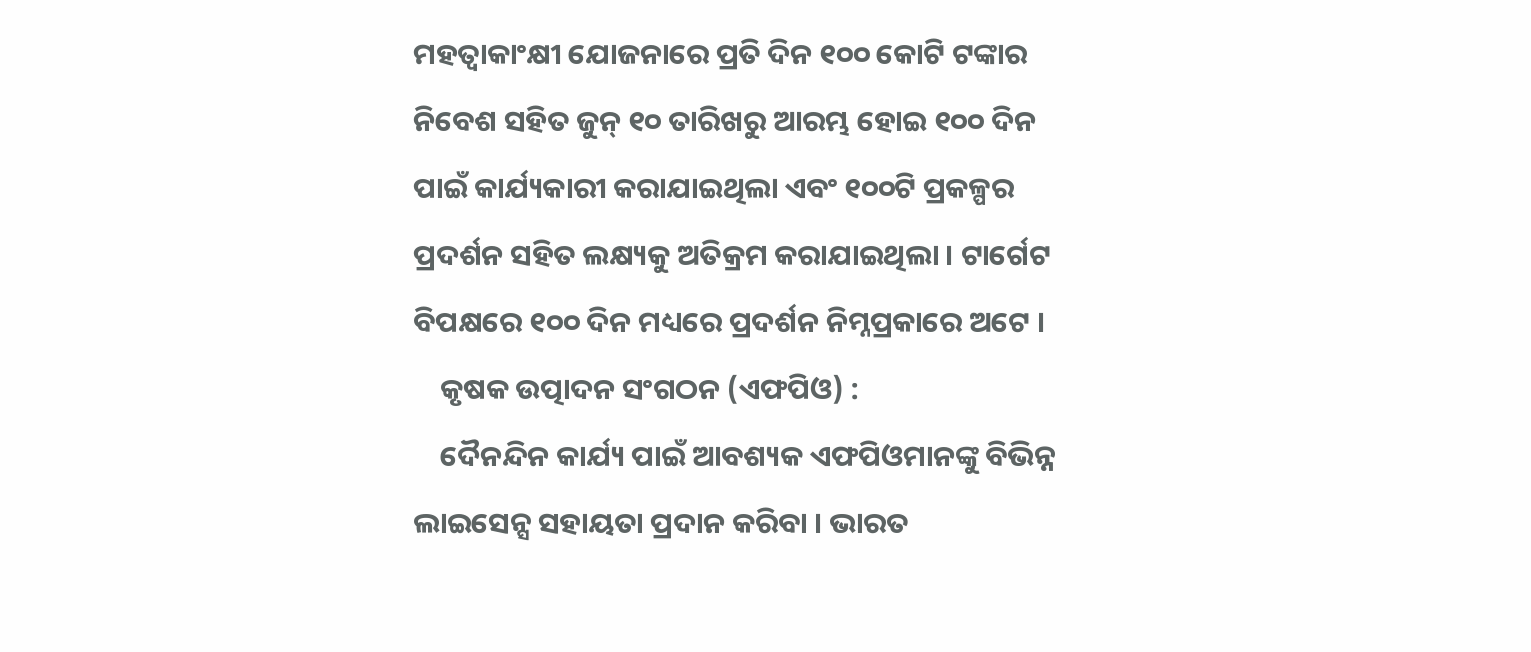ମହତ୍ୱାକାଂକ୍ଷୀ ଯୋଜନାରେ ପ୍ରତି ଦିନ ୧୦୦ କୋଟି ଟଙ୍କାର ନିବେଶ ସହିତ ଜୁନ୍ ୧୦ ତାରିଖରୁ ଆରମ୍ଭ ହୋଇ ୧୦୦ ଦିନ ପାଇଁ କାର୍ଯ୍ୟକାରୀ କରାଯାଇଥିଲା ଏବଂ ୧୦୦ଟି ପ୍ରକଳ୍ପର ପ୍ରଦର୍ଶନ ସହିତ ଲକ୍ଷ୍ୟକୁ ଅତିକ୍ରମ କରାଯାଇଥିଲା । ଟାର୍ଗେଟ ବିପକ୍ଷରେ ୧୦୦ ଦିନ ମଧ୍ୟରେ ପ୍ରଦର୍ଶନ ନିମ୍ନପ୍ରକାରେ ଅଟେ ।
    କୃଷକ ଉତ୍ପାଦନ ସଂଗଠନ (ଏଫପିଓ) :
    ଦୈନନ୍ଦିନ କାର୍ଯ୍ୟ ପାଇଁ ଆବଶ୍ୟକ ଏଫପିଓମାନଙ୍କୁ ବିଭିନ୍ନ ଲାଇସେନ୍ସ ସହାୟତା ପ୍ରଦାନ କରିବା । ଭାରତ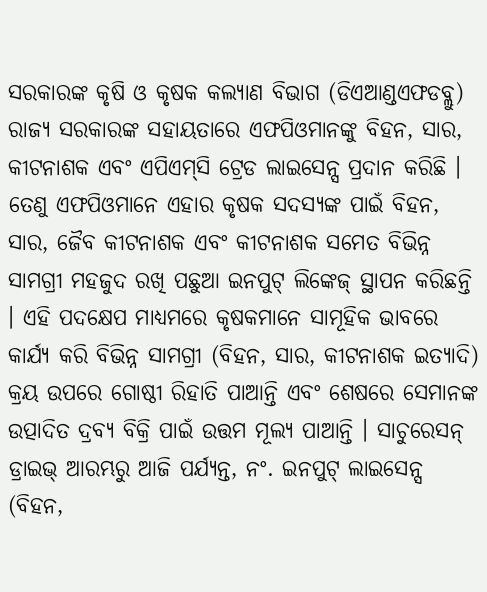ସରକାରଙ୍କ କୃଷି ଓ କୃଷକ କଲ୍ୟାଣ ବିଭାଗ (ଡିଏଆଣ୍ଡଏଫଡବ୍ଲୁ) ରାଜ୍ୟ ସରକାରଙ୍କ ସହାୟତାରେ ଏଫପିଓମାନଙ୍କୁ ବିହନ, ସାର, କୀଟନାଶକ ଏବଂ ଏପିଏମ୍‌ସି ଟ୍ରେଡ ଲାଇସେନ୍ସ ପ୍ରଦାନ କରିଛି । ତେଣୁ ଏଫପିଓମାନେ ଏହାର କୃଷକ ସଦସ୍ୟଙ୍କ ପାଇଁ ବିହନ, ସାର, ଜୈବ କୀଟନାଶକ ଏବଂ କୀଟନାଶକ ସମେତ ବିଭିନ୍ନ ସାମଗ୍ରୀ ମହଜୁଦ ରଖି ପଛୁଆ ଇନପୁଟ୍ ଲିଙ୍କେଜ୍ ସ୍ଥାପନ କରିଛନ୍ତି । ଏହି ପଦକ୍ଷେପ ମାଧ୍ୟମରେ କୃଷକମାନେ ସାମୂହିକ ଭାବରେ କାର୍ଯ୍ୟ କରି ବିଭିନ୍ନ ସାମଗ୍ରୀ (ବିହନ, ସାର, କୀଟନାଶକ ଇତ୍ୟାଦି) କ୍ରୟ ଉପରେ ଗୋଷ୍ଠୀ ରିହାତି ପାଆନ୍ତି ଏବଂ ଶେଷରେ ସେମାନଙ୍କ ଉତ୍ପାଦିତ ଦ୍ରବ୍ୟ ବିକ୍ରି ପାଇଁ ଉତ୍ତମ ମୂଲ୍ୟ ପାଆନ୍ତି । ସାଚୁରେସନ୍ ଡ୍ରାଇଭ୍ ଆରମ୍ଭରୁ ଆଜି ପର୍ଯ୍ୟନ୍ତ, ନଂ. ଇନପୁଟ୍ ଲାଇସେନ୍ସ (ବିହନ,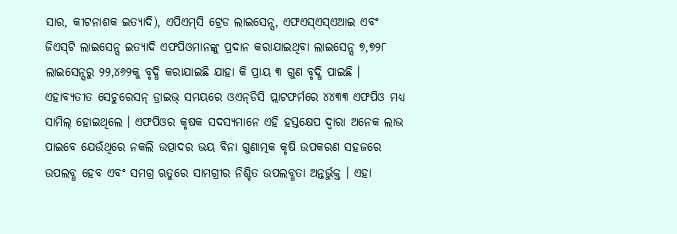ସାର, କୀଟନାଶକ ଇତ୍ୟାଦି), ଏପିଏମ୍‌ସି ଟ୍ରେଡ ଲାଇସେନ୍ସ, ଏଫଏସ୍‌ଏସ୍‌ଏଆଇ ଏବଂ ଜିଏସ୍‌ଟି ଲାଇସେନ୍ସ ଇତ୍ୟାଦି ଏଫପିଓମାନଙ୍କୁ ପ୍ରଦାନ କରାଯାଇଥିବା ଲାଇସେନ୍ସ ୭,୭୨୮ ଲାଇସେନ୍ସରୁ ୨୨,୪୬୨କୁ ବୃଦ୍ଧି କରାଯାଇଛି ଯାହା କି ପ୍ରାୟ ୩ ଗୁଣ ବୃଦ୍ଧି ପାଇଛି । ଏହାବ୍ୟତୀତ ସେଚୁରେସନ୍ ଡ୍ରାଇଭ୍ ସମୟରେ ଓଏନ୍‌ଡିସି ପ୍ଲାଟଫର୍ମରେ ୪୪୩୩ ଏଫପିଓ ମଧ୍ୟ ସାମିଲ୍ ହୋଇଥିଲେ । ଏଫପିଓର କୃଷକ ସଦସ୍ୟମାନେ ଏହି ହସ୍ତକ୍ଷେପ ଦ୍ୱାରା ଅନେକ ଲାଭ ପାଇବେ ଯେଉଁଥିରେ ନକଲି ଉତ୍ପାଦର ଭୟ ବିନା ଗୁଣାତ୍ମକ କୃଷି ଉପକରଣ ସହଜରେ ଉପଲବ୍ଧ ହେବ ଏବଂ ସମଗ୍ର ଋତୁରେ ସାମଗ୍ରୀର ନିଶ୍ଚିତ ଉପଲବ୍ଧତା ଅନ୍ତର୍ଭୁକ୍ତ । ଏହା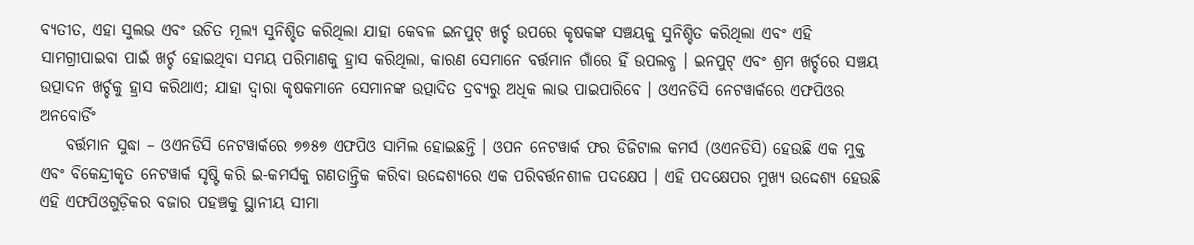ବ୍ୟତୀତ, ଏହା ସୁଲଭ ଏବଂ ଉଚିତ ମୂଲ୍ୟ ସୁନିଶ୍ଚିତ କରିଥିଲା ଯାହା କେବଳ ଇନପୁଟ୍ ଖର୍ଚ୍ଚ ଉପରେ କୃଷକଙ୍କ ସଞ୍ଚୟକୁ ସୁନିଶ୍ଚିତ କରିଥିଲା ଏବଂ ଏହି ସାମଗ୍ରୀପାଇବା ପାଇଁ ଖର୍ଚ୍ଚ ହୋଇଥିବା ସମୟ ପରିମାଣକୁ ହ୍ରାସ କରିଥିଲା, କାରଣ ସେମାନେ ବର୍ତ୍ତମାନ ଗାଁରେ ହିଁ ଉପଲବ୍ଧ । ଇନପୁଟ୍ ଏବଂ ଶ୍ରମ ଖର୍ଚ୍ଚରେ ସଞ୍ଚୟ ଉତ୍ପାଦନ ଖର୍ଚ୍ଚକୁ ହ୍ରାସ କରିଥାଏ; ଯାହା ଦ୍ୱାରା କୃଷକମାନେ ସେମାନଙ୍କ ଉତ୍ପାଦିତ ଦ୍ରବ୍ୟରୁ ଅଧିକ ଲାଭ ପାଇପାରିବେ । ଓଏନଡିସି ନେଟୱାର୍କରେ ଏଫପିଓର ଅନବୋର୍ଡିଂ
    ବର୍ତ୍ତମାନ ସୁଦ୍ଧା – ଓଏନଡିସି ନେଟୱାର୍କରେ ୭୭୫୭ ଏଫପିଓ ସାମିଲ ହୋଇଛନ୍ତି । ଓପନ ନେଟୱାର୍କ ଫର ଡିଜିଟାଲ କମର୍ସ (ଓଏନଡିସି) ହେଉଛି ଏକ ମୁକ୍ତ ଏବଂ ବିକେନ୍ଦ୍ରୀକୃତ ନେଟୱାର୍କ ସୃଷ୍ଟି କରି ଇ-କମର୍ସକୁ ଗଣତାନ୍ତ୍ରିକ କରିବା ଉଦ୍ଦେଶ୍ୟରେ ଏକ ପରିବର୍ତ୍ତନଶୀଳ ପଦକ୍ଷେପ । ଏହି ପଦକ୍ଷେପର ମୁଖ୍ୟ ଉଦ୍ଦେଶ୍ୟ ହେଉଛି ଏହି ଏଫପିଓଗୁଡ଼ିକର ବଜାର ପହଞ୍ଚକୁ ସ୍ଥାନୀୟ ସୀମା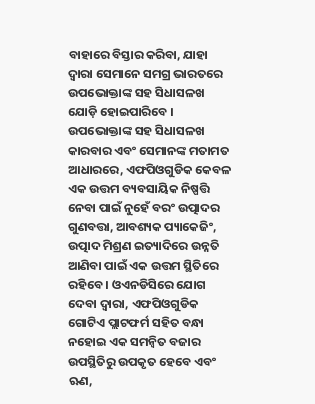ବାହାରେ ବିସ୍ତାର କରିବା, ଯାହା ଦ୍ୱାରା ସେମାନେ ସମଗ୍ର ଭାରତରେ ଉପଭୋକ୍ତାଙ୍କ ସହ ସିଧାସଳଖ ଯୋଡ଼ି ହୋଇପାରିବେ । ଉପଭୋକ୍ତାଙ୍କ ସହ ସିଧାସଳଖ କାରବାର ଏବଂ ସେମାନଙ୍କ ମତାମତ ଆଧାରରେ, ଏଫପିଓଗୁଡିକ କେବଳ ଏକ ଉତ୍ତମ ବ୍ୟବସାୟିକ ନିଷ୍ପତ୍ତି ନେବା ପାଇଁ ନୁହେଁ ବରଂ ଉତ୍ପାଦର ଗୁଣବତ୍ତା, ଆବଶ୍ୟକ ପ୍ୟାକେଜିଂ, ଉତ୍ପାଦ ମିଶ୍ରଣ ଇତ୍ୟାଦିରେ ଉନ୍ନତି ଆଣିବା ପାଇଁ ଏକ ଉତ୍ତମ ସ୍ଥିତିରେ ରହିବେ । ଓଏନଡିସିରେ ଯୋଗ ଦେବା ଦ୍ୱାରା, ଏଫପିଓଗୁଡିକ ଗୋଟିଏ ପ୍ଲାଟଫର୍ମ ସହିତ ବନ୍ଧା ନହୋଇ ଏକ ସମନ୍ୱିତ ବଜାର ଉପସ୍ଥିତିରୁ ଉପକୃତ ହେବେ ଏବଂ ଋଣ,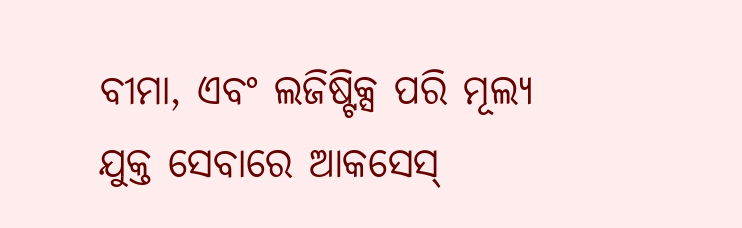ବୀମା, ଏବଂ ଲଜିଷ୍ଟିକ୍ସ ପରି ମୂଲ୍ୟ ଯୁକ୍ତ ସେବାରେ ଆକସେସ୍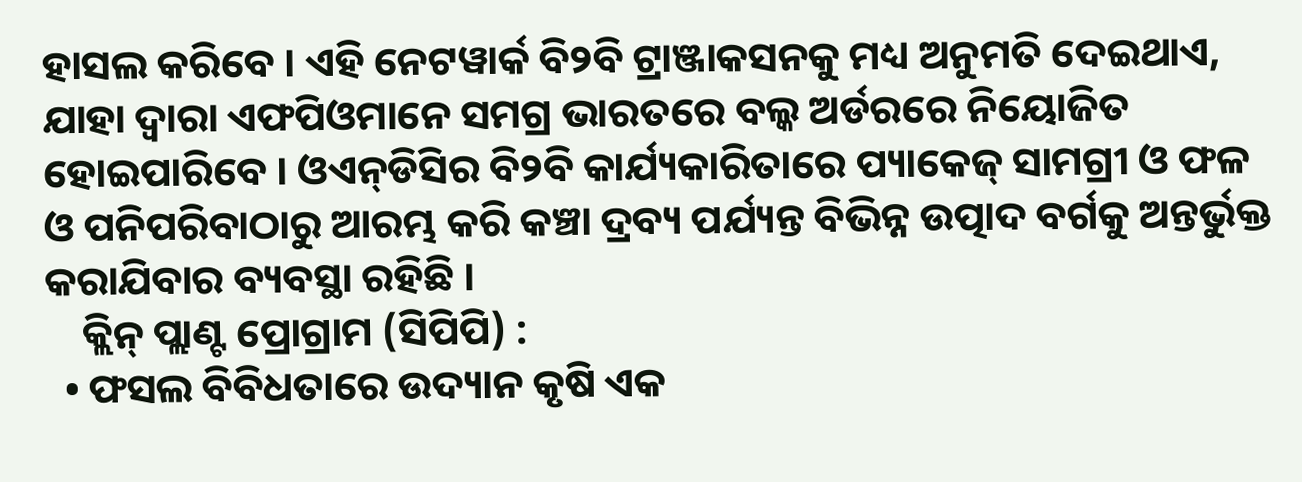ହାସଲ କରିବେ । ଏହି ନେଟୱାର୍କ ବି୨ବି ଟ୍ରାଞ୍ଜାକସନକୁ ମଧ୍ୟ ଅନୁମତି ଦେଇଥାଏ, ଯାହା ଦ୍ୱାରା ଏଫପିଓମାନେ ସମଗ୍ର ଭାରତରେ ବଲ୍କ ଅର୍ଡରରେ ନିୟୋଜିତ ହୋଇପାରିବେ । ଓଏନ୍‌ଡିସିର ବି୨ବି କାର୍ଯ୍ୟକାରିତାରେ ପ୍ୟାକେଜ୍ ସାମଗ୍ରୀ ଓ ଫଳ ଓ ପନିପରିବାଠାରୁ ଆରମ୍ଭ କରି କଞ୍ଚା ଦ୍ରବ୍ୟ ପର୍ଯ୍ୟନ୍ତ ବିଭିନ୍ନ ଉତ୍ପାଦ ବର୍ଗକୁ ଅନ୍ତର୍ଭୁକ୍ତ କରାଯିବାର ବ୍ୟବସ୍ଥା ରହିଛି ।
    କ୍ଲିନ୍ ପ୍ଲାଣ୍ଟ ପ୍ରୋଗ୍ରାମ (ସିପିପି) :
  • ଫସଲ ବିବିଧତାରେ ଉଦ୍ୟାନ କୃଷି ଏକ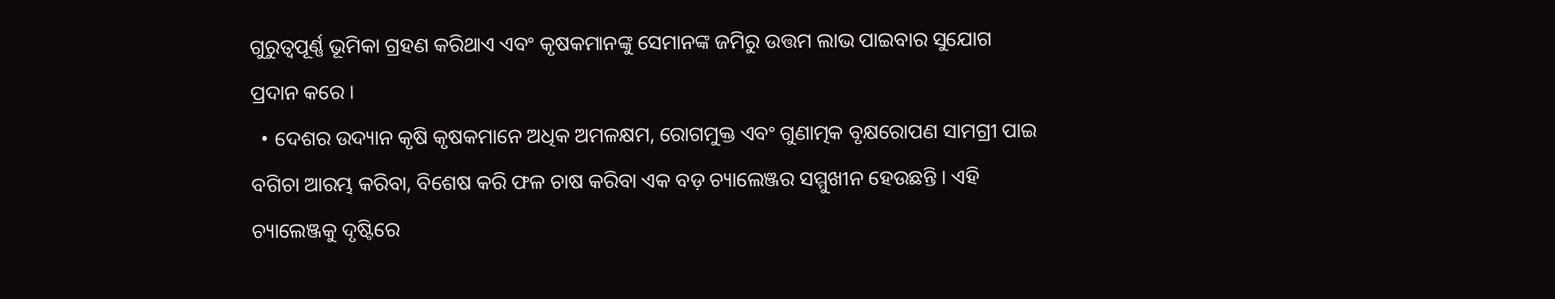ଗୁରୁତ୍ୱପୂର୍ଣ୍ଣ ଭୂମିକା ଗ୍ରହଣ କରିଥାଏ ଏବଂ କୃଷକମାନଙ୍କୁ ସେମାନଙ୍କ ଜମିରୁ ଉତ୍ତମ ଲାଭ ପାଇବାର ସୁଯୋଗ ପ୍ରଦାନ କରେ ।
  • ଦେଶର ଉଦ୍ୟାନ କୃଷି କୃଷକମାନେ ଅଧିକ ଅମଳକ୍ଷମ, ରୋଗମୁକ୍ତ ଏବଂ ଗୁଣାତ୍ମକ ବୃକ୍ଷରୋପଣ ସାମଗ୍ରୀ ପାଇ ବଗିଚା ଆରମ୍ଭ କରିବା, ବିଶେଷ କରି ଫଳ ଚାଷ କରିବା ଏକ ବଡ଼ ଚ୍ୟାଲେଞ୍ଜର ସମ୍ମୁଖୀନ ହେଉଛନ୍ତି । ଏହି ଚ୍ୟାଲେଞ୍ଜକୁ ଦୃଷ୍ଟିରେ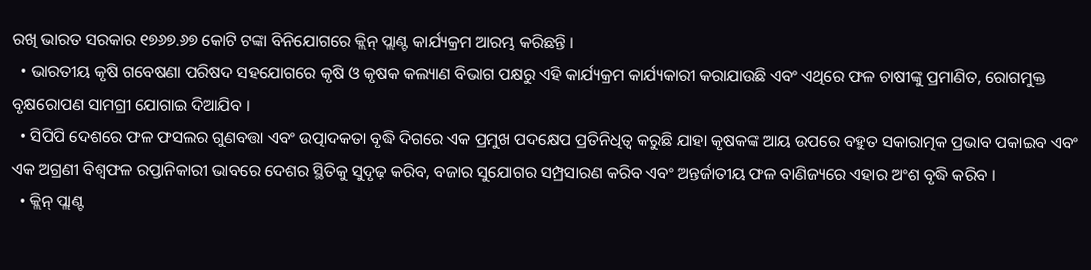ରଖି ଭାରତ ସରକାର ୧୭୬୭.୬୭ କୋଟି ଟଙ୍କା ବିନିଯୋଗରେ କ୍ଲିନ୍ ପ୍ଲାଣ୍ଟ କାର୍ଯ୍ୟକ୍ରମ ଆରମ୍ଭ କରିଛନ୍ତି ।
  • ଭାରତୀୟ କୃଷି ଗବେଷଣା ପରିଷଦ ସହଯୋଗରେ କୃଷି ଓ କୃଷକ କଲ୍ୟାଣ ବିଭାଗ ପକ୍ଷରୁ ଏହି କାର୍ଯ୍ୟକ୍ରମ କାର୍ଯ୍ୟକାରୀ କରାଯାଉଛି ଏବଂ ଏଥିରେ ଫଳ ଚାଷୀଙ୍କୁ ପ୍ରମାଣିତ, ରୋଗମୁକ୍ତ ବୃକ୍ଷରୋପଣ ସାମଗ୍ରୀ ଯୋଗାଇ ଦିଆଯିବ ।
  • ସିପିପି ଦେଶରେ ଫଳ ଫସଲର ଗୁଣବତ୍ତା ଏବଂ ଉତ୍ପାଦକତା ବୃଦ୍ଧି ଦିଗରେ ଏକ ପ୍ରମୁଖ ପଦକ୍ଷେପ ପ୍ରତିନିଧିତ୍ୱ କରୁଛି ଯାହା କୃଷକଙ୍କ ଆୟ ଉପରେ ବହୁତ ସକାରାତ୍ମକ ପ୍ରଭାବ ପକାଇବ ଏବଂ ଏକ ଅଗ୍ରଣୀ ବିଶ୍ୱଫଳ ରପ୍ତାନିକାରୀ ଭାବରେ ଦେଶର ସ୍ଥିତିକୁ ସୁଦୃଢ଼ କରିବ, ବଜାର ସୁଯୋଗର ସମ୍ପ୍ରସାରଣ କରିବ ଏବଂ ଅନ୍ତର୍ଜାତୀୟ ଫଳ ବାଣିଜ୍ୟରେ ଏହାର ଅଂଶ ବୃଦ୍ଧି କରିବ ।
  • କ୍ଲିନ୍ ପ୍ଲାଣ୍ଟ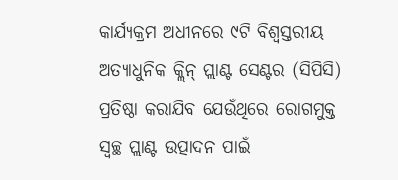କାର୍ଯ୍ୟକ୍ରମ ଅଧୀନରେ ୯ଟି ବିଶ୍ୱସ୍ତରୀୟ ଅତ୍ୟାଧୁନିକ କ୍ଲିନ୍ ପ୍ଲାଣ୍ଟ ସେଣ୍ଟର (ସିପିସି) ପ୍ରତିଷ୍ଠା କରାଯିବ ଯେଉଁଥିରେ ରୋଗମୁକ୍ତ ସ୍ୱଚ୍ଛ ପ୍ଲାଣ୍ଟ ଉତ୍ପାଦନ ପାଇଁ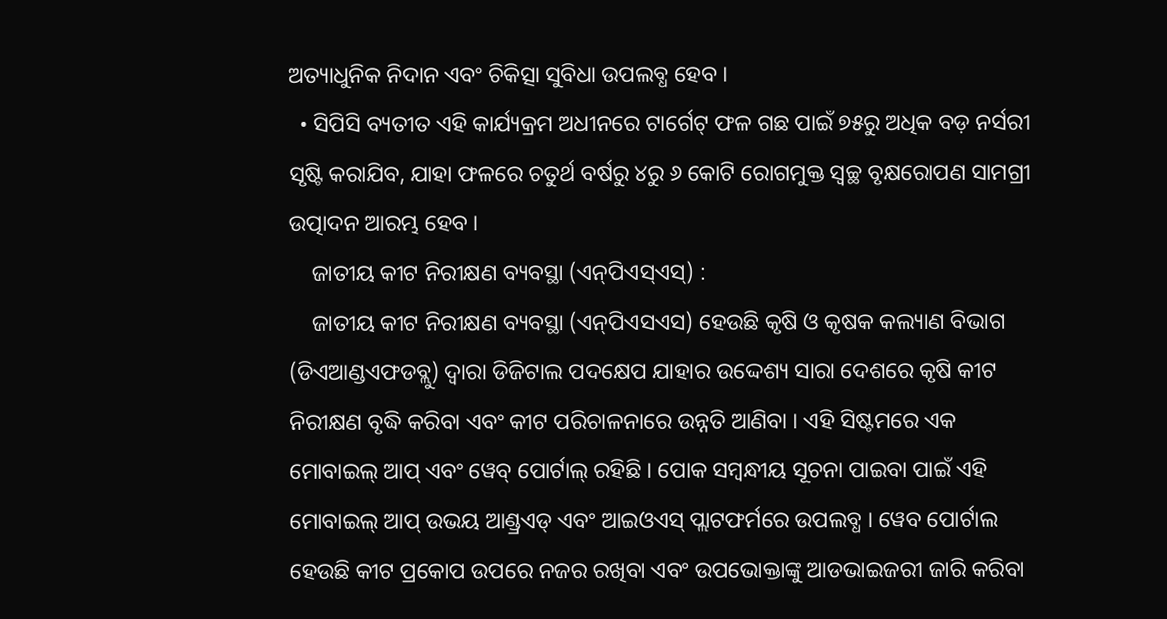ଅତ୍ୟାଧୁନିକ ନିଦାନ ଏବଂ ଚିକିତ୍ସା ସୁବିଧା ଉପଲବ୍ଧ ହେବ ।
  • ସିପିସି ବ୍ୟତୀତ ଏହି କାର୍ଯ୍ୟକ୍ରମ ଅଧୀନରେ ଟାର୍ଗେଟ୍ ଫଳ ଗଛ ପାଇଁ ୭୫ରୁ ଅଧିକ ବଡ଼ ନର୍ସରୀ ସୃଷ୍ଟି କରାଯିବ, ଯାହା ଫଳରେ ଚତୁର୍ଥ ବର୍ଷରୁ ୪ରୁ ୬ କୋଟି ରୋଗମୁକ୍ତ ସ୍ୱଚ୍ଛ ବୃକ୍ଷରୋପଣ ସାମଗ୍ରୀ ଉତ୍ପାଦନ ଆରମ୍ଭ ହେବ ।
    ଜାତୀୟ କୀଟ ନିରୀକ୍ଷଣ ବ୍ୟବସ୍ଥା (ଏନ୍‌ପିଏସ୍‌ଏସ୍‌) :
    ଜାତୀୟ କୀଟ ନିରୀକ୍ଷଣ ବ୍ୟବସ୍ଥା (ଏନ୍‌ପିଏସଏସ) ହେଉଛି କୃଷି ଓ କୃଷକ କଲ୍ୟାଣ ବିଭାଗ (ଡିଏଆଣ୍ଡଏଫଡବ୍ଲୁ) ଦ୍ୱାରା ଡିଜିଟାଲ ପଦକ୍ଷେପ ଯାହାର ଉଦ୍ଦେଶ୍ୟ ସାରା ଦେଶରେ କୃଷି କୀଟ ନିରୀକ୍ଷଣ ବୃଦ୍ଧି କରିବା ଏବଂ କୀଟ ପରିଚାଳନାରେ ଉନ୍ନତି ଆଣିବା । ଏହି ସିଷ୍ଟମରେ ଏକ ମୋବାଇଲ୍ ଆପ୍ ଏବଂ ୱେବ୍ ପୋର୍ଟାଲ୍ ରହିଛି । ପୋକ ସମ୍ବନ୍ଧୀୟ ସୂଚନା ପାଇବା ପାଇଁ ଏହି ମୋବାଇଲ୍ ଆପ୍ ଉଭୟ ଆଣ୍ଡ୍ରଏଡ୍ ଏବଂ ଆଇଓଏସ୍ ପ୍ଲାଟଫର୍ମରେ ଉପଲବ୍ଧ । ୱେବ ପୋର୍ଟାଲ ହେଉଛି କୀଟ ପ୍ରକୋପ ଉପରେ ନଜର ରଖିବା ଏବଂ ଉପଭୋକ୍ତାଙ୍କୁ ଆଡଭାଇଜରୀ ଜାରି କରିବା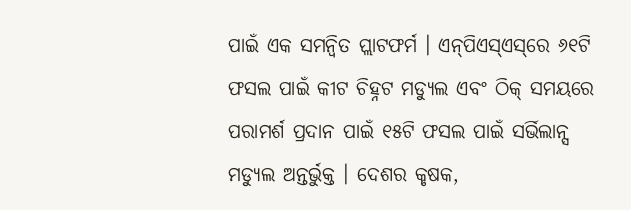ପାଇଁ ଏକ ସମନ୍ୱିତ ପ୍ଲାଟଫର୍ମ । ଏନ୍‌ପିଏସ୍‌ଏସ୍‌ରେ ୬୧ଟି ଫସଲ ପାଇଁ କୀଟ ଚିହ୍ନଟ ମଡ୍ୟୁଲ ଏବଂ ଠିକ୍ ସମୟରେ ପରାମର୍ଶ ପ୍ରଦାନ ପାଇଁ ୧୫ଟି ଫସଲ ପାଇଁ ସର୍ଭିଲାନ୍ସ ମଡ୍ୟୁଲ ଅନ୍ତର୍ଭୁକ୍ତ । ଦେଶର କୃଷକ,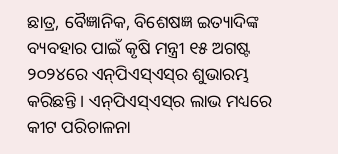ଛାତ୍ର, ବୈଜ୍ଞାନିକ, ବିଶେଷଜ୍ଞ ଇତ୍ୟାଦିଙ୍କ ବ୍ୟବହାର ପାଇଁ କୃଷି ମନ୍ତ୍ରୀ ୧୫ ଅଗଷ୍ଟ ୨୦୨୪ରେ ଏନ୍‌ପିଏସ୍‌ଏସ୍‌ର ଶୁଭାରମ୍ଭ କରିଛନ୍ତି । ଏନ୍‌ପିଏସ୍‌ଏସ୍‌ର ଲାଭ ମଧ୍ୟରେ କୀଟ ପରିଚାଳନା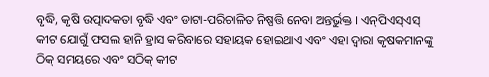ବୃଦ୍ଧି, କୃଷି ଉତ୍ପାଦକତା ବୃଦ୍ଧି ଏବଂ ଡାଟା-ପରିଚାଳିତ ନିଷ୍ପତ୍ତି ନେବା ଅନ୍ତର୍ଭୁକ୍ତ । ଏନ୍‌ପିଏସ୍‌ଏସ୍‌ କୀଟ ଯୋଗୁଁ ଫସଲ ହାନି ହ୍ରାସ କରିବାରେ ସହାୟକ ହୋଇଥାଏ ଏବଂ ଏହା ଦ୍ୱାରା କୃଷକମାନଙ୍କୁ ଠିକ୍ ସମୟରେ ଏବଂ ସଠିକ୍‌ କୀଟ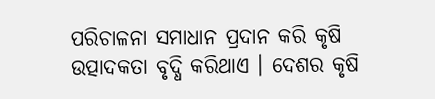ପରିଚାଳନା ସମାଧାନ ପ୍ରଦାନ କରି କୃଷି ଉତ୍ପାଦକତା ବୃଦ୍ଧି କରିଥାଏ । ଦେଶର କୃଷି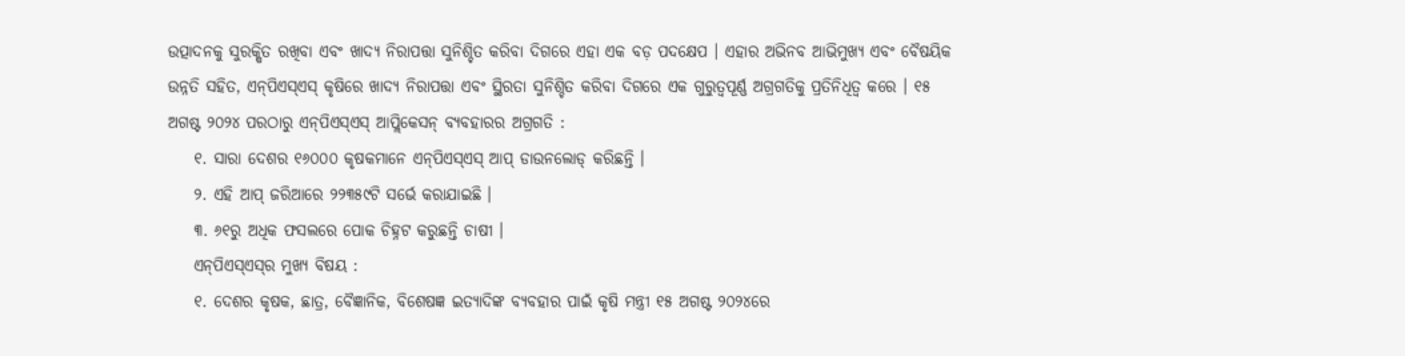ଉତ୍ପାଦନକୁ ସୁରକ୍ଷିତ ରଖିବା ଏବଂ ଖାଦ୍ୟ ନିରାପତ୍ତା ସୁନିଶ୍ଚିତ କରିବା ଦିଗରେ ଏହା ଏକ ବଡ଼ ପଦକ୍ଷେପ । ଏହାର ଅଭିନବ ଆଭିମୁଖ୍ୟ ଏବଂ ବୈଷୟିକ ଉନ୍ନତି ସହିତ, ଏନ୍‌ପିଏସ୍‌ଏସ୍‌ କୃଷିରେ ଖାଦ୍ୟ ନିରାପତ୍ତା ଏବଂ ସ୍ଥିରତା ସୁନିଶ୍ଚିତ କରିବା ଦିଗରେ ଏକ ଗୁରୁତ୍ୱପୂର୍ଣ୍ଣ ଅଗ୍ରଗତିକୁ ପ୍ରତିନିଧିତ୍ୱ କରେ । ୧୫ ଅଗଷ୍ଟ ୨୦୨୪ ପରଠାରୁ ଏନ୍‌ପିଏସ୍‌ଏସ୍‌ ଆପ୍ଲିକେସନ୍ ବ୍ୟବହାରର ଅଗ୍ରଗତି :
    ୧. ସାରା ଦେଶର ୧୬୦୦୦ କୃଷକମାନେ ଏନ୍‌ପିଏସ୍‌ଏସ୍‌ ଆପ୍ ଡାଉନଲୋଡ୍ କରିଛନ୍ତି ।
    ୨. ଏହି ଆପ୍ ଜରିଆରେ ୨୨୩୫୯ଟି ସର୍ଭେ କରାଯାଇଛି ।
    ୩. ୬୧ରୁ ଅଧିକ ଫସଲରେ ପୋକ ଚିହ୍ନଟ କରୁଛନ୍ତି ଚାଷୀ ।
    ଏନ୍‌ପିଏସ୍‌ଏସ୍‌ର ମୁଖ୍ୟ ବିଷୟ :
    ୧. ଦେଶର କୃଷକ, ଛାତ୍ର, ବୈଜ୍ଞାନିକ, ବିଶେଷଜ୍ଞ ଇତ୍ୟାଦିଙ୍କ ବ୍ୟବହାର ପାଇଁ କୃଷି ମନ୍ତ୍ରୀ ୧୫ ଅଗଷ୍ଟ ୨୦୨୪ରେ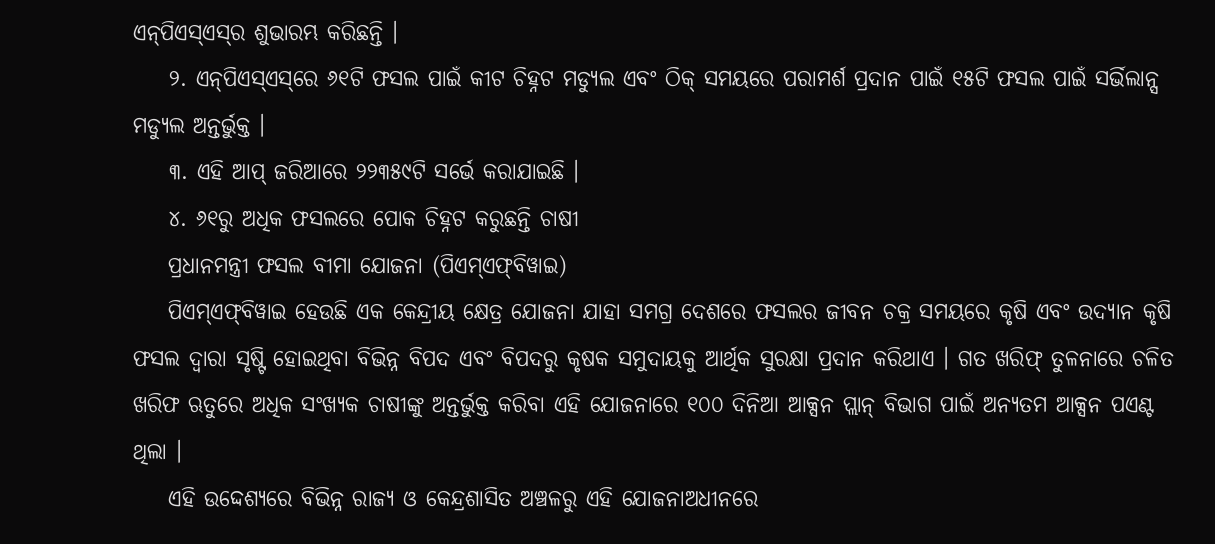ଏନ୍‌ପିଏସ୍‌ଏସ୍‌ର ଶୁଭାରମ୍ଭ କରିଛନ୍ତି ।
    ୨. ଏନ୍‌ପିଏସ୍‌ଏସ୍‌ରେ ୬୧ଟି ଫସଲ ପାଇଁ କୀଟ ଚିହ୍ନଟ ମଡ୍ୟୁଲ ଏବଂ ଠିକ୍ ସମୟରେ ପରାମର୍ଶ ପ୍ରଦାନ ପାଇଁ ୧୫ଟି ଫସଲ ପାଇଁ ସର୍ଭିଲାନ୍ସ ମଡ୍ୟୁଲ ଅନ୍ତର୍ଭୁକ୍ତ ।
    ୩. ଏହି ଆପ୍ ଜରିଆରେ ୨୨୩୫୯ଟି ସର୍ଭେ କରାଯାଇଛି ।
    ୪. ୬୧ରୁ ଅଧିକ ଫସଲରେ ପୋକ ଚିହ୍ନଟ କରୁଛନ୍ତି ଚାଷୀ
    ପ୍ରଧାନମନ୍ତ୍ରୀ ଫସଲ ବୀମା ଯୋଜନା (ପିଏମ୍‌ଏଫ୍‌ବିୱାଇ)
    ପିଏମ୍‌ଏଫ୍‌ବିୱାଇ ହେଉଛି ଏକ କେନ୍ଦ୍ରୀୟ କ୍ଷେତ୍ର ଯୋଜନା ଯାହା ସମଗ୍ର ଦେଶରେ ଫସଲର ଜୀବନ ଚକ୍ର ସମୟରେ କୃଷି ଏବଂ ଉଦ୍ୟାନ କୃଷି ଫସଲ ଦ୍ୱାରା ସୃଷ୍ଟି ହୋଇଥିବା ବିଭିନ୍ନ ବିପଦ ଏବଂ ବିପଦରୁ କୃଷକ ସମୁଦାୟକୁ ଆର୍ଥିକ ସୁରକ୍ଷା ପ୍ରଦାନ କରିଥାଏ । ଗତ ଖରିଫ୍ ତୁଳନାରେ ଚଳିତ ଖରିଫ ଋତୁରେ ଅଧିକ ସଂଖ୍ୟକ ଚାଷୀଙ୍କୁ ଅନ୍ତର୍ଭୁକ୍ତ କରିବା ଏହି ଯୋଜନାରେ ୧୦୦ ଦିନିଆ ଆକ୍ସନ ପ୍ଲାନ୍ ବିଭାଗ ପାଇଁ ଅନ୍ୟତମ ଆକ୍ସନ ପଏଣ୍ଟ ଥିଲା ।
    ଏହି ଉଦ୍ଦେଶ୍ୟରେ ବିଭିନ୍ନ ରାଜ୍ୟ ଓ କେନ୍ଦ୍ରଶାସିତ ଅଞ୍ଚଳରୁ ଏହି ଯୋଜନାଅଧୀନରେ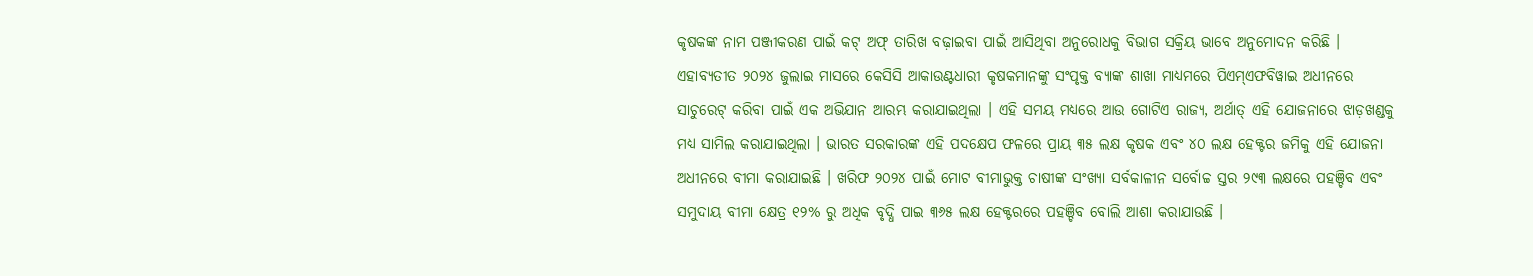କୃଷକଙ୍କ ନାମ ପଞ୍ଜୀକରଣ ପାଇଁ କଟ୍ ଅଫ୍ ତାରିଖ ବଢ଼ାଇବା ପାଇଁ ଆସିଥିବା ଅନୁରୋଧକୁ ବିଭାଗ ସକ୍ରିୟ ଭାବେ ଅନୁମୋଦନ କରିଛି । ଏହାବ୍ୟତୀତ ୨୦୨୪ ଜୁଲାଇ ମାସରେ କେସିସି ଆକାଉଣ୍ଟଧାରୀ କୃଷକମାନଙ୍କୁ ସଂପୃକ୍ତ ବ୍ୟାଙ୍କ ଶାଖା ମାଧ୍ୟମରେ ପିଏମ୍‌ଏଫବିୱାଇ ଅଧୀନରେ ସାଚୁରେଟ୍ କରିବା ପାଇଁ ଏକ ଅଭିଯାନ ଆରମ୍ଭ କରାଯାଇଥିଲା । ଏହି ସମୟ ମଧ୍ୟରେ ଆଉ ଗୋଟିଏ ରାଜ୍ୟ, ଅର୍ଥାତ୍ ଏହି ଯୋଜନାରେ ଝାଡ଼ଖଣ୍ଡକୁ ମଧ୍ୟ ସାମିଲ କରାଯାଇଥିଲା । ଭାରତ ସରକାରଙ୍କ ଏହି ପଦକ୍ଷେପ ଫଳରେ ପ୍ରାୟ ୩୫ ଲକ୍ଷ କୃଷକ ଏବଂ ୪୦ ଲକ୍ଷ ହେକ୍ଟର ଜମିକୁ ଏହି ଯୋଜନା ଅଧୀନରେ ବୀମା କରାଯାଇଛି । ଖରିଫ ୨୦୨୪ ପାଇଁ ମୋଟ ବୀମାଭୁକ୍ତ ଚାଷୀଙ୍କ ସଂଖ୍ୟା ସର୍ବକାଳୀନ ସର୍ବୋଚ୍ଚ ସ୍ତର ୨୯୩ ଲକ୍ଷରେ ପହଞ୍ଚିବ ଏବଂ ସମୁଦାୟ ବୀମା କ୍ଷେତ୍ର ୧୨% ରୁ ଅଧିକ ବୃଦ୍ଧି ପାଇ ୩୬୫ ଲକ୍ଷ ହେକ୍ଟରରେ ପହଞ୍ଚିବ ବୋଲି ଆଶା କରାଯାଉଛି ।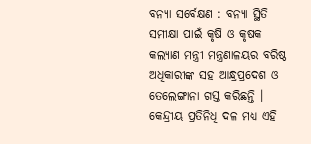ବନ୍ୟା ସର୍ବେକ୍ଷଣ : ବନ୍ୟା ସ୍ଥିତି ସମୀକ୍ଷା ପାଇଁ କୃଷି ଓ କୃଷକ କଲ୍ୟାଣ ମନ୍ତ୍ରୀ ମନ୍ତ୍ରଣାଳୟର ବରିଷ୍ଠ ଅଧିକାରୀଙ୍କ ସହ ଆନ୍ଧ୍ରପ୍ରଦେଶ ଓ ତେଲେଙ୍ଗାନା ଗସ୍ତ କରିଛନ୍ତି । କେନ୍ଦ୍ରୀୟ ପ୍ରତିନିଧି ଦଳ ମଧ୍ୟ ଏହି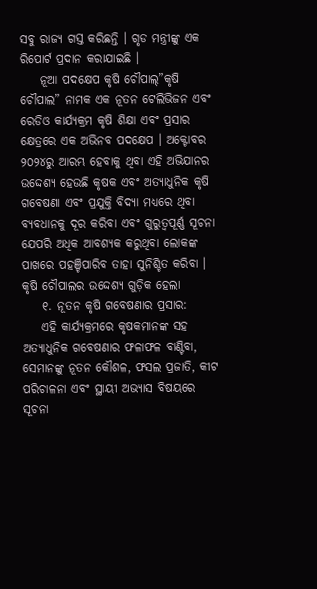ସବୁ ରାଜ୍ୟ ଗସ୍ତ କରିଛନ୍ତି । ଗୃଡ ମନ୍ତ୍ରୀଙ୍କୁ ଏକ ରିପୋର୍ଟ ପ୍ରଦାନ କରାଯାଇଛି ।
    ନୂଆ ପଦକ୍ଷେପ କୃଷି ଚୌପାଲ୍”କୃଷି ଚୌପାଲ” ନାମକ ଏକ ନୂତନ ଟେଲିଭିଜନ ଏବଂ ରେଡିଓ କାର୍ଯ୍ୟକ୍ରମ କୃଷି ଶିକ୍ଷା ଏବଂ ପ୍ରସାର କ୍ଷେତ୍ରରେ ଏକ ଅଭିନବ ପଦକ୍ଷେପ । ଅକ୍ଟୋବର ୨୦୨୪ରୁ ଆରମ୍ଭ ହେବାକୁ ଥିବା ଏହି ଅଭିଯାନର ଉଦ୍ଦେଶ୍ୟ ହେଉଛି କୃଷକ ଏବଂ ଅତ୍ୟାଧୁନିକ କୃଷି ଗବେଷଣା ଏବଂ ପ୍ରଯୁକ୍ତି ବିଦ୍ୟା ମଧ୍ୟରେ ଥିବା ବ୍ୟବଧାନକୁ ଦୂର କରିବା ଏବଂ ଗୁରୁତ୍ୱପୂର୍ଣ୍ଣ ସୂଚନା ଯେପରି ଅଧିକ ଆବଶ୍ୟକ କରୁଥିବା ଲୋକଙ୍କ ପାଖରେ ପହଞ୍ଚିପାରିବ ତାହା ସୁନିଶ୍ଚିତ କରିବା । କୃଷି ଚୌପାଲର ଉଦ୍ଦେଶ୍ୟ ଗୁଡ଼ିକ ହେଲା
    ୧. ନୂତନ କୃଷି ଗବେଷଣାର ପ୍ରସାର:
    ଏହି କାର୍ଯ୍ୟକ୍ରମରେ କୃଷକମାନଙ୍କ ସହ ଅତ୍ୟାଧୁନିକ ଗବେଷଣାର ଫଳାଫଳ ବାଣ୍ଟିବା, ସେମାନଙ୍କୁ ନୂତନ କୌଶଳ, ଫସଲ ପ୍ରଜାତି, କୀଟ ପରିଚାଳନା ଏବଂ ସ୍ଥାୟୀ ଅଭ୍ୟାସ ବିଷୟରେ ସୂଚନା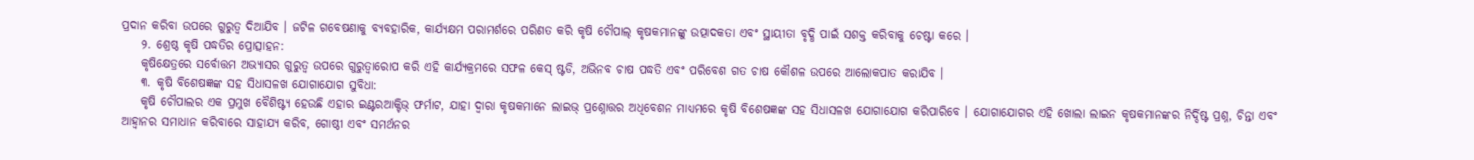ପ୍ରଦାନ କରିବା ଉପରେ ଗୁରୁତ୍ୱ ଦିଆଯିବ । ଜଟିଳ ଗବେଷଣାକୁ ବ୍ୟବହାରିକ, କାର୍ଯ୍ୟକ୍ଷମ ପରାମର୍ଶରେ ପରିଣତ କରି କୃଷି ଚୌପାଲ୍ କୃଷକମାନଙ୍କୁ ଉତ୍ପାଦକତା ଏବଂ ସ୍ଥାୟୀତା ବୃଦ୍ଧି ପାଇଁ ସଶକ୍ତ କରିବାକୁ ଚେଷ୍ଟା କରେ ।
    ୨. ଶ୍ରେଷ୍ଠ କୃଷି ପଦ୍ଧତିର ପ୍ରୋତ୍ସାହନ:
    କୃଷିକ୍ଷେତ୍ରରେ ସର୍ବୋତ୍ତମ ଅଭ୍ୟାସର ଗୁରୁତ୍ୱ ଉପରେ ଗୁରୁତ୍ୱାରୋପ କରି ଏହି କାର୍ଯ୍ୟକ୍ରମରେ ସଫଳ କେସ୍ ଷ୍ଟଡି, ଅଭିନବ ଚାଷ ପଦ୍ଧତି ଏବଂ ପରିବେଶ ଗତ ଚାଷ କୌଶଳ ଉପରେ ଆଲୋକପାତ କରାଯିବ ।
    ୩. କୃଷି ବିଶେଷଜ୍ଞଙ୍କ ସହ ସିଧାସଳଖ ଯୋଗାଯୋଗ ସୁବିଧା:
    କୃଷି ଚୌପାଲର ଏକ ପ୍ରମୁଖ ବୈଶିଷ୍ଟ୍ୟ ହେଉଛି ଏହାର ଇଣ୍ଟରଆକ୍ଟିଭ୍ ଫର୍ମାଟ, ଯାହା ଦ୍ୱାରା କୃଷକମାନେ ଲାଇଭ୍ ପ୍ରଶ୍ନୋତ୍ତର ଅଧିବେଶନ ମାଧ୍ୟମରେ କୃଷି ବିଶେଷଜ୍ଞଙ୍କ ସହ ସିଧାସଳଖ ଯୋଗାଯୋଗ କରିପାରିବେ । ଯୋଗାଯୋଗର ଏହି ଖୋଲା ଲାଇନ କୃଷକମାନଙ୍କର ନିର୍ଦ୍ଦିଷ୍ଟ ପ୍ରଶ୍ନ, ଚିନ୍ତା ଏବଂ ଆହ୍ୱାନର ସମାଧାନ କରିବାରେ ସାହାଯ୍ୟ କରିବ, ଗୋଷ୍ଠୀ ଏବଂ ସମର୍ଥନର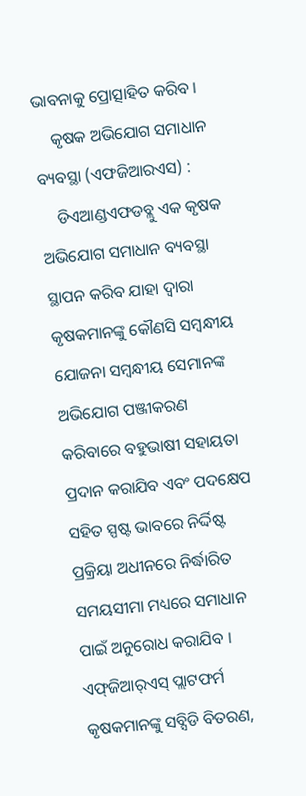ଭାବନାକୁ ପ୍ରୋତ୍ସାହିତ କରିବ ।
    କୃଷକ ଅଭିଯୋଗ ସମାଧାନ ବ୍ୟବସ୍ଥା (ଏଫଜିଆରଏସ) :
    ଡିଏଆଣ୍ଡଏଫଡବ୍ଲୁ ଏକ କୃଷକ ଅଭିଯୋଗ ସମାଧାନ ବ୍ୟବସ୍ଥା ସ୍ଥାପନ କରିବ ଯାହା ଦ୍ୱାରା କୃଷକମାନଙ୍କୁ କୌଣସି ସମ୍ବନ୍ଧୀୟ ଯୋଜନା ସମ୍ବନ୍ଧୀୟ ସେମାନଙ୍କ ଅଭିଯୋଗ ପଞ୍ଜୀକରଣ କରିବାରେ ବହୁଭାଷୀ ସହାୟତା ପ୍ରଦାନ କରାଯିବ ଏବଂ ପଦକ୍ଷେପ ସହିତ ସ୍ପଷ୍ଟ ଭାବରେ ନିର୍ଦ୍ଦିଷ୍ଟ ପ୍ରକ୍ରିୟା ଅଧୀନରେ ନିର୍ଦ୍ଧାରିତ ସମୟସୀମା ମଧ୍ୟରେ ସମାଧାନ ପାଇଁ ଅନୁରୋଧ କରାଯିବ । ଏଫ୍‌ଜିଆର୍‌ଏସ୍‌ ପ୍ଲାଟଫର୍ମ କୃଷକମାନଙ୍କୁ ସବ୍ସିଡି ବିତରଣ,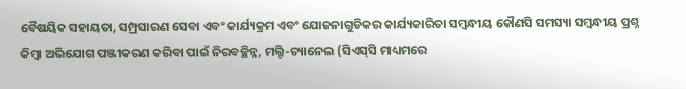ବୈଷୟିକ ସହାୟତା, ସମ୍ପ୍ରସାରଣ ସେବା ଏବଂ କାର୍ଯ୍ୟକ୍ରମ ଏବଂ ଯୋଜନାଗୁଡିକର କାର୍ଯ୍ୟକାରିତା ସମ୍ବନ୍ଧୀୟ କୌଣସି ସମସ୍ୟା ସମ୍ବନ୍ଧୀୟ ପ୍ରଶ୍ନ କିମ୍ବା ଅଭିଯୋଗ ପଞ୍ଜୀକରଣ କରିବା ପାଇଁ ନିରବଚ୍ଛିନ୍ନ, ମଲ୍ଟି-ଚ୍ୟାନେଲ (ସିଏସ୍‌ସି ମାଧ୍ୟମରେ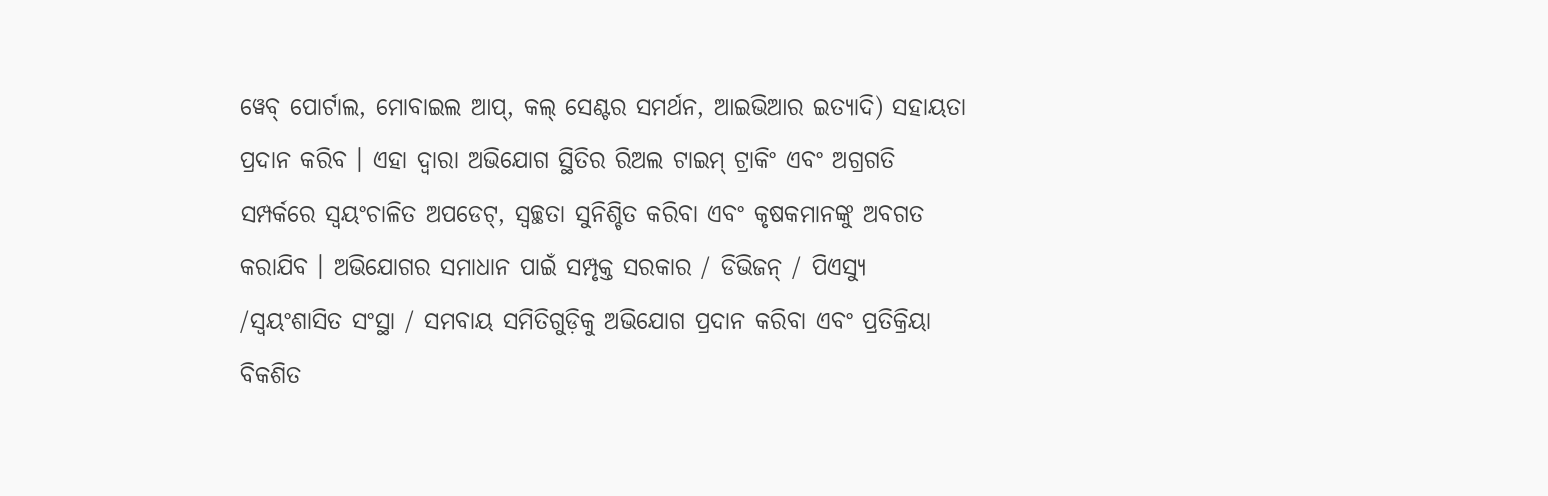ୱେବ୍ ପୋର୍ଟାଲ, ମୋବାଇଲ ଆପ୍, କଲ୍ ସେଣ୍ଟର ସମର୍ଥନ, ଆଇଭିଆର ଇତ୍ୟାଦି) ସହାୟତା ପ୍ରଦାନ କରିବ । ଏହା ଦ୍ୱାରା ଅଭିଯୋଗ ସ୍ଥିତିର ରିଅଲ ଟାଇମ୍ ଟ୍ରାକିଂ ଏବଂ ଅଗ୍ରଗତି ସମ୍ପର୍କରେ ସ୍ୱୟଂଚାଳିତ ଅପଡେଟ୍, ସ୍ୱଚ୍ଛତା ସୁନିଶ୍ଚିତ କରିବା ଏବଂ କୃଷକମାନଙ୍କୁ ଅବଗତ କରାଯିବ । ଅଭିଯୋଗର ସମାଧାନ ପାଇଁ ସମ୍ପୃକ୍ତ ସରକାର / ଡିଭିଜନ୍ / ପିଏସ୍ୟୁ /ସ୍ୱୟଂଶାସିତ ସଂସ୍ଥା / ସମବାୟ ସମିତିଗୁଡ଼ିକୁ ଅଭିଯୋଗ ପ୍ରଦାନ କରିବା ଏବଂ ପ୍ରତିକ୍ରିୟା ବିକଶିତ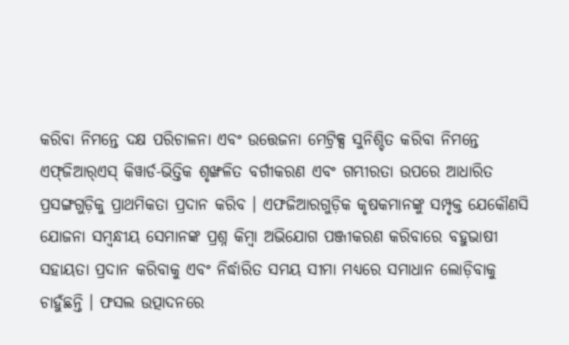କରିବା ନିମନ୍ତେ ଦକ୍ଷ ପରିଚାଳନା ଏବଂ ଉତ୍ତେଜନା ମେଟ୍ରିକ୍ସ ସୁନିଶ୍ଚିତ କରିବା ନିମନ୍ତେ ଏଫ୍‌ଜିଆର୍‌ଏସ୍‌ କିୱାର୍ଡ-ଭିତ୍ତିକ ଶୃଙ୍ଖଳିତ ବର୍ଗୀକରଣ ଏବଂ ଗମ୍ଭୀରତା ଉପରେ ଆଧାରିତ ପ୍ରସଙ୍ଗଗୁଡ଼ିକୁ ପ୍ରାଥମିକତା ପ୍ରଦାନ କରିବ । ଏଫଜିଆରଗୁଡ଼ିକ କୃଷକମାନଙ୍କୁ ସମ୍ପୃକ୍ତ ଯେକୌଣସି ଯୋଜନା ସମ୍ବନ୍ଧୀୟ ସେମାନଙ୍କ ପ୍ରଶ୍ନ କିମ୍ବା ଅଭିଯୋଗ ପଞ୍ଜୀକରଣ କରିବାରେ ବହୁଭାଷୀ ସହାୟତା ପ୍ରଦାନ କରିବାକୁ ଏବଂ ନିର୍ଦ୍ଧାରିତ ସମୟ ସୀମା ମଧ୍ୟରେ ସମାଧାନ ଲୋଡ଼ିବାକୁ ଚାହୁଁଛନ୍ତି । ଫସଲ ଉତ୍ପାଦନରେ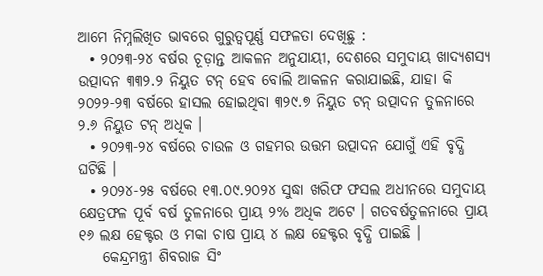ଆମେ ନିମ୍ନଲିଖିତ ଭାବରେ ଗୁରୁତ୍ୱପୂର୍ଣ୍ଣ ସଫଳତା ଦେଖିଛୁ :
  • ୨୦୨୩-୨୪ ବର୍ଷର ଚୂଡ଼ାନ୍ତ ଆକଳନ ଅନୁଯାୟୀ, ଦେଶରେ ସମୁଦାୟ ଖାଦ୍ୟଶସ୍ୟ ଉତ୍ପାଦନ ୩୩୨.୨ ନିୟୁତ ଟନ୍ ହେବ ବୋଲି ଆକଳନ କରାଯାଇଛି, ଯାହା କି ୨୦୨୨-୨୩ ବର୍ଷରେ ହାସଲ ହୋଇଥିବା ୩୨୯.୭ ନିୟୁତ ଟନ୍ ଉତ୍ପାଦନ ତୁଳନାରେ ୨.୬ ନିୟୁତ ଟନ୍ ଅଧିକ ।
  • ୨୦୨୩-୨୪ ବର୍ଷରେ ଚାଉଳ ଓ ଗହମର ଉତ୍ତମ ଉତ୍ପାଦନ ଯୋଗୁଁ ଏହି ବୃଦ୍ଧି ଘଟିଛି ।
  • ୨୦୨୪-୨୫ ବର୍ଷରେ ୧୩.୦୯.୨୦୨୪ ସୁଦ୍ଧା ଖରିଫ ଫସଲ ଅଧୀନରେ ସମୁଦାୟ କ୍ଷେତ୍ରଫଳ ପୂର୍ବ ବର୍ଷ ତୁଳନାରେ ପ୍ରାୟ ୨% ଅଧିକ ଅଟେ । ଗତବର୍ଷତୁଳନାରେ ପ୍ରାୟ ୧୬ ଲକ୍ଷ ହେକ୍ଟର ଓ ମକା ଚାଷ ପ୍ରାୟ ୪ ଲକ୍ଷ ହେକ୍ଟର ବୃଦ୍ଧି ପାଇଛି ।
    କେନ୍ଦ୍ରମନ୍ତ୍ରୀ ଶିବରାଜ ସିଂ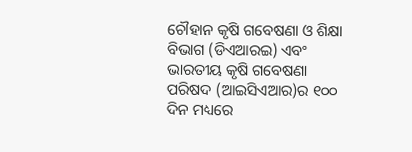ଚୌହାନ କୃଷି ଗବେଷଣା ଓ ଶିକ୍ଷା ବିଭାଗ (ଡିଏଆରଇ) ଏବଂ ଭାରତୀୟ କୃଷି ଗବେଷଣା ପରିଷଦ (ଆଇସିଏଆର)ର ୧୦୦ ଦିନ ମଧ୍ୟରେ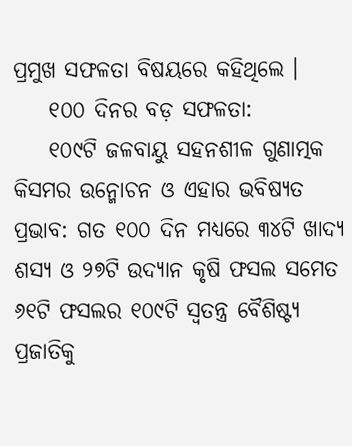ପ୍ରମୁଖ ସଫଳତା ବିଷୟରେ କହିଥିଲେ ।
    ୧୦୦ ଦିନର ବଡ଼ ସଫଳତା:
    ୧୦୯ଟି ଜଳବାୟୁ ସହନଶୀଳ ଗୁଣାତ୍ମକ କିସମର ଉନ୍ମୋଚନ ଓ ଏହାର ଭବିଷ୍ୟତ ପ୍ରଭାବ: ଗତ ୧୦୦ ଦିନ ମଧ୍ୟରେ ୩୪ଟି ଖାଦ୍ୟ ଶସ୍ୟ ଓ ୨୭ଟି ଉଦ୍ୟାନ କୃଷି ଫସଲ ସମେତ ୬୧ଟି ଫସଲର ୧୦୯ଟି ସ୍ୱତନ୍ତ୍ର ବୈଶିଷ୍ଟ୍ୟ ପ୍ରଜାତିକୁ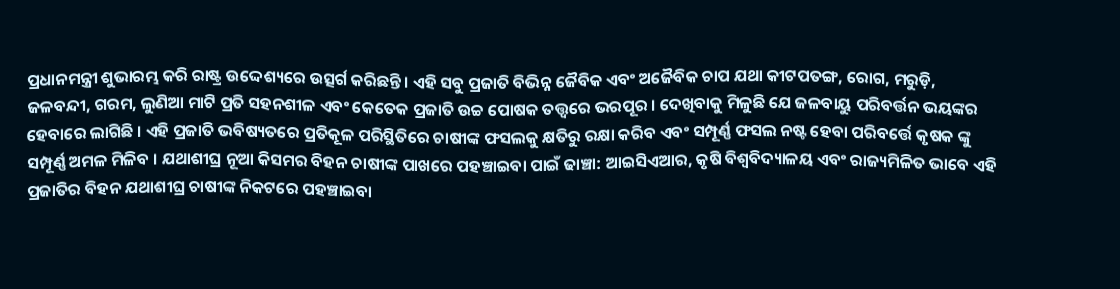ପ୍ରଧାନମନ୍ତ୍ରୀ ଶୁଭାରମ୍ଭ କରି ରାଷ୍ଟ୍ର ଉଦ୍ଦେଶ୍ୟରେ ଉତ୍ସର୍ଗ କରିଛନ୍ତି । ଏହି ସବୁ ପ୍ରଜାତି ବିଭିନ୍ନ ଜୈବିକ ଏବଂ ଅଜୈବିକ ଚାପ ଯଥା କୀଟପତଙ୍ଗ, ରୋଗ, ମରୁଡ଼ି, ଜଳବନ୍ଦୀ, ଗରମ, ଲୁଣିଆ ମାଟି ପ୍ରତି ସହନଶୀଳ ଏବଂ କେତେକ ପ୍ରଜାତି ଉଚ୍ଚ ପୋଷକ ତତ୍ତ୍ୱରେ ଭରପୂର । ଦେଖିବାକୁ ମିଳୁଛି ଯେ ଜଳବାୟୁ ପରିବର୍ତ୍ତନ ଭୟଙ୍କର ହେବାରେ ଲାଗିଛି । ଏହି ପ୍ରଜାତି ଭବିଷ୍ୟତରେ ପ୍ରତିକୂଳ ପରିସ୍ଥିତିରେ ଚାଷୀଙ୍କ ଫସଲକୁ କ୍ଷତିରୁ ରକ୍ଷା କରିବ ଏବଂ ସମ୍ପୂର୍ଣ୍ଣ ଫସଲ ନଷ୍ଟ ହେବା ପରିବର୍ତ୍ତେ କୃଷକ ଙ୍କୁ ସମ୍ପୂର୍ଣ୍ଣ ଅମଳ ମିଳିବ । ଯଥାଶୀଘ୍ର ନୂଆ କିସମର ବିହନ ଚାଷୀଙ୍କ ପାଖରେ ପହଞ୍ଚାଇବା ପାଇଁ ଢାଞ୍ଚା: ଆଇସିଏଆର, କୃଷି ବିଶ୍ୱବିଦ୍ୟାଳୟ ଏବଂ ରାଜ୍ୟମିଳିତ ଭାବେ ଏହି ପ୍ରଜାତିର ବିହନ ଯଥାଶୀଘ୍ର ଚାଷୀଙ୍କ ନିକଟରେ ପହଞ୍ଚାଇବା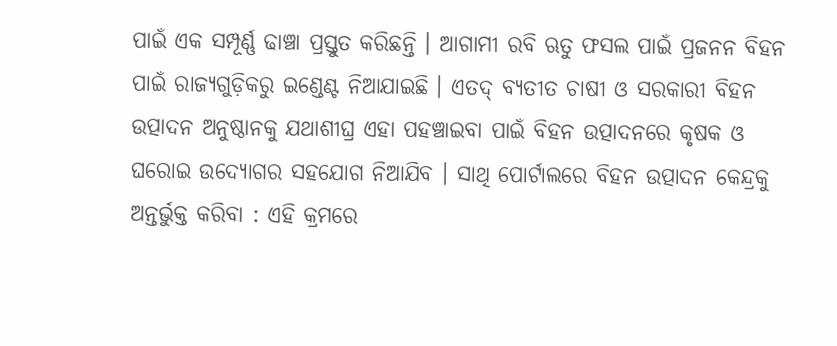ପାଇଁ ଏକ ସମ୍ପୂର୍ଣ୍ଣ ଢାଞ୍ଚା ପ୍ରସ୍ତୁତ କରିଛନ୍ତି । ଆଗାମୀ ରବି ଋତୁ ଫସଲ ପାଇଁ ପ୍ରଜନନ ବିହନ ପାଇଁ ରାଜ୍ୟଗୁଡ଼ିକରୁ ଇଣ୍ଡେଣ୍ଟ ନିଆଯାଇଛି । ଏତଦ୍ ବ୍ୟତୀତ ଚାଷୀ ଓ ସରକାରୀ ବିହନ ଉତ୍ପାଦନ ଅନୁଷ୍ଠାନକୁ ଯଥାଶୀଘ୍ର ଏହା ପହଞ୍ଚାଇବା ପାଇଁ ବିହନ ଉତ୍ପାଦନରେ କୃଷକ ଓ ଘରୋଇ ଉଦ୍ୟୋଗର ସହଯୋଗ ନିଆଯିବ । ସାଥି ପୋର୍ଟାଲରେ ବିହନ ଉତ୍ପାଦନ କେନ୍ଦ୍ରକୁ ଅନ୍ତର୍ଭୁକ୍ତ କରିବା : ଏହି କ୍ରମରେ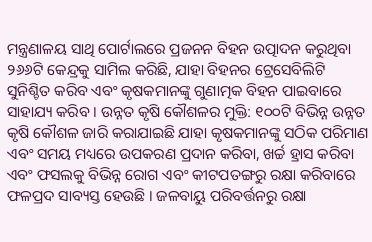ମନ୍ତ୍ରଣାଳୟ ସାଥି ପୋର୍ଟାଲରେ ପ୍ରଜନନ ବିହନ ଉତ୍ପାଦନ କରୁଥିବା ୨୬୬ଟି କେନ୍ଦ୍ରକୁ ସାମିଲ କରିଛି, ଯାହା ବିହନର ଟ୍ରେସେବିଲିଟି ସୁନିଶ୍ଚିତ କରିବ ଏବଂ କୃଷକମାନଙ୍କୁ ଗୁଣାତ୍ମକ ବିହନ ପାଇବାରେ ସାହାଯ୍ୟ କରିବ । ଉନ୍ନତ କୃଷି କୌଶଳର ମୁକ୍ତି: ୧୦୦ଟି ବିଭିନ୍ନ ଉନ୍ନତ କୃଷି କୌଶଳ ଜାରି କରାଯାଇଛି ଯାହା କୃଷକମାନଙ୍କୁ ସଠିକ ପରିମାଣ ଏବଂ ସମୟ ମଧ୍ୟରେ ଉପକରଣ ପ୍ରଦାନ କରିବା, ଖର୍ଚ୍ଚ ହ୍ରାସ କରିବା ଏବଂ ଫସଲକୁ ବିଭିନ୍ନ ରୋଗ ଏବଂ କୀଟପତଙ୍ଗରୁ ରକ୍ଷା କରିବାରେ ଫଳପ୍ରଦ ସାବ୍ୟସ୍ତ ହେଉଛି । ଜଳବାୟୁ ପରିବର୍ତ୍ତନରୁ ରକ୍ଷା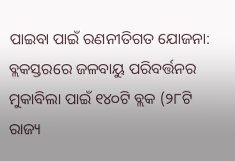ପାଇବା ପାଇଁ ରଣନୀତିଗତ ଯୋଜନା: ବ୍ଲକସ୍ତରରେ ଜଳବାୟୁ ପରିବର୍ତ୍ତନର ମୁକାବିଲା ପାଇଁ ୧୪୦ଟି ବ୍ଲକ (୨୮ଟି ରାଜ୍ୟ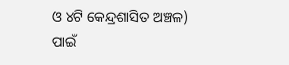ଓ ୪ଟି କେନ୍ଦ୍ରଶାସିତ ଅଞ୍ଚଳ) ପାଇଁ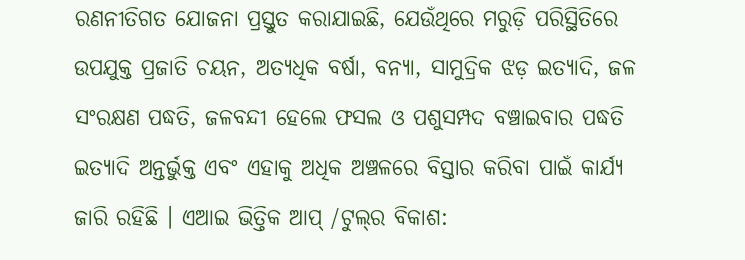ରଣନୀତିଗତ ଯୋଜନା ପ୍ରସ୍ତୁତ କରାଯାଇଛି, ଯେଉଁଥିରେ ମରୁଡ଼ି ପରିସ୍ଥିତିରେ ଉପଯୁକ୍ତ ପ୍ରଜାତି ଚୟନ, ଅତ୍ୟଧିକ ବର୍ଷା, ବନ୍ୟା, ସାମୁଦ୍ରିକ ଝଡ଼ ଇତ୍ୟାଦି, ଜଳ ସଂରକ୍ଷଣ ପଦ୍ଧତି, ଜଳବନ୍ଦୀ ହେଲେ ଫସଲ ଓ ପଶୁସମ୍ପଦ ବଞ୍ଚାଇବାର ପଦ୍ଧତି ଇତ୍ୟାଦି ଅନ୍ତର୍ଭୁକ୍ତ ଏବଂ ଏହାକୁ ଅଧିକ ଅଞ୍ଚଳରେ ବିସ୍ତାର କରିବା ପାଇଁ କାର୍ଯ୍ୟ ଜାରି ରହିଛି । ଏଆଇ ଭିତ୍ତିକ ଆପ୍ /ଟୁଲ୍‌ର ବିକାଶ: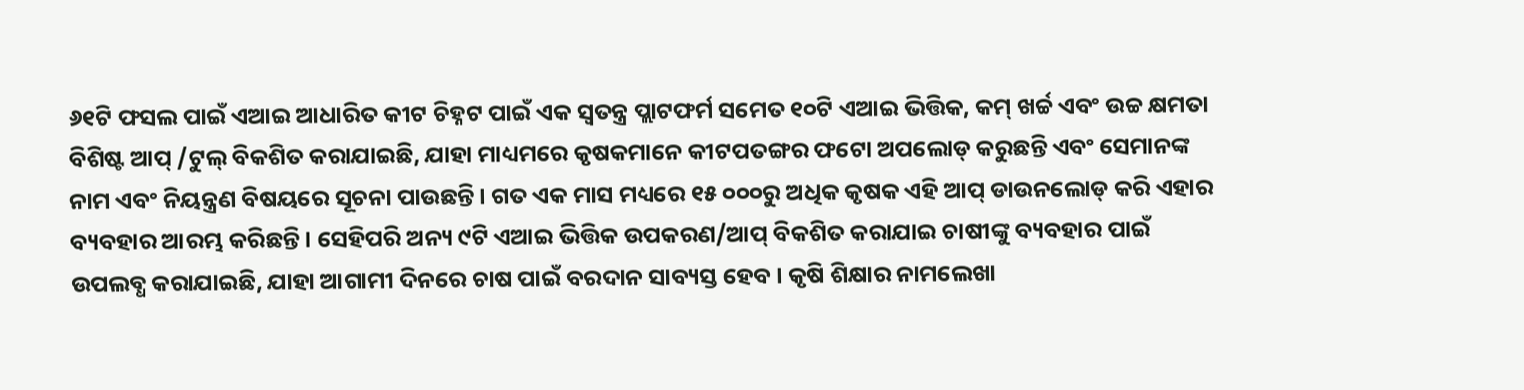୬୧ଟି ଫସଲ ପାଇଁ ଏଆଇ ଆଧାରିତ କୀଟ ଚିହ୍ନଟ ପାଇଁ ଏକ ସ୍ୱତନ୍ତ୍ର ପ୍ଲାଟଫର୍ମ ସମେତ ୧୦ଟି ଏଆଇ ଭିତ୍ତିକ, କମ୍ ଖର୍ଚ୍ଚ ଏବଂ ଉଚ୍ଚ କ୍ଷମତା ବିଶିଷ୍ଟ ଆପ୍ /ଟୁଲ୍ ବିକଶିତ କରାଯାଇଛି, ଯାହା ମାଧ୍ୟମରେ କୃଷକମାନେ କୀଟପତଙ୍ଗର ଫଟୋ ଅପଲୋଡ୍ କରୁଛନ୍ତି ଏବଂ ସେମାନଙ୍କ ନାମ ଏବଂ ନିୟନ୍ତ୍ରଣ ବିଷୟରେ ସୂଚନା ପାଉଛନ୍ତି । ଗତ ଏକ ମାସ ମଧ୍ୟରେ ୧୫ ୦୦୦ରୁ ଅଧିକ କୃଷକ ଏହି ଆପ୍ ଡାଉନଲୋଡ୍ କରି ଏହାର ବ୍ୟବହାର ଆରମ୍ଭ କରିଛନ୍ତି । ସେହିପରି ଅନ୍ୟ ୯ଟି ଏଆଇ ଭିତ୍ତିକ ଉପକରଣ/ଆପ୍ ବିକଶିତ କରାଯାଇ ଚାଷୀଙ୍କୁ ବ୍ୟବହାର ପାଇଁ ଉପଲବ୍ଧ କରାଯାଇଛି, ଯାହା ଆଗାମୀ ଦିନରେ ଚାଷ ପାଇଁ ବରଦାନ ସାବ୍ୟସ୍ତ ହେବ । କୃଷି ଶିକ୍ଷାର ନାମଲେଖା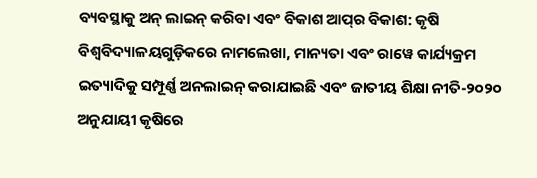ବ୍ୟବସ୍ଥାକୁ ଅନ୍ ଲାଇନ୍ କରିବା ଏବଂ ବିକାଶ ଆପ୍‌ର ବିକାଶ: କୃଷି ବିଶ୍ୱବିଦ୍ୟାଳୟଗୁଡ଼ିକରେ ନାମଲେଖା, ମାନ୍ୟତା ଏବଂ ରାୱେ କାର୍ଯ୍ୟକ୍ରମ ଇତ୍ୟାଦିକୁ ସମ୍ପୂର୍ଣ୍ଣ ଅନଲାଇନ୍ କରାଯାଇଛି ଏବଂ ଜାତୀୟ ଶିକ୍ଷା ନୀତି-୨୦୨୦ ଅନୁଯାୟୀ କୃଷିରେ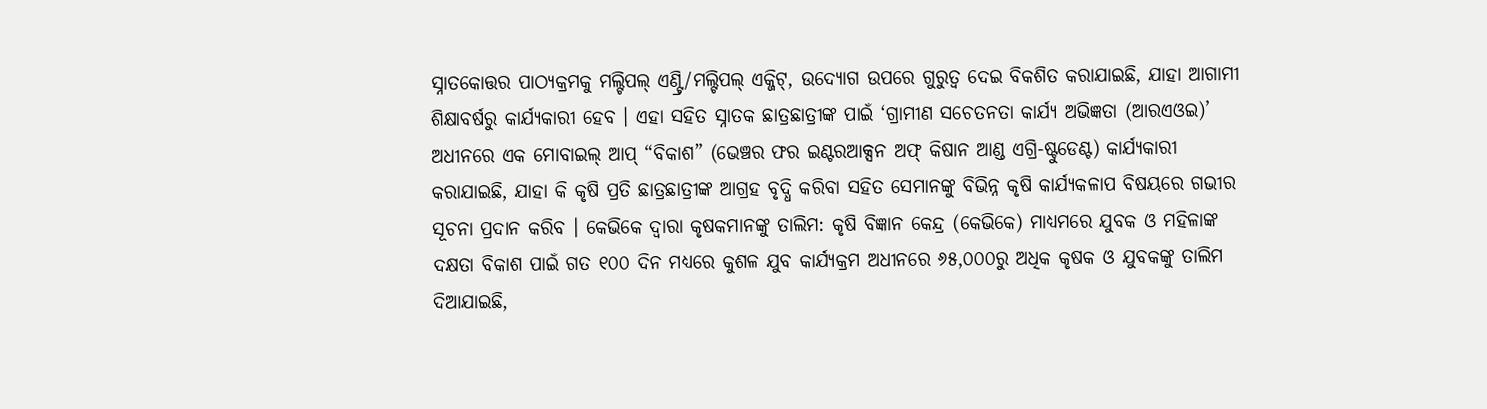ସ୍ନାତକୋତ୍ତର ପାଠ୍ୟକ୍ରମକୁ ମଲ୍ଟିପଲ୍ ଏଣ୍ଟ୍ରି/ମଲ୍ଟିପଲ୍ ଏକ୍ଜିଟ୍, ଉଦ୍ୟୋଗ ଉପରେ ଗୁରୁତ୍ୱ ଦେଇ ବିକଶିତ କରାଯାଇଛି, ଯାହା ଆଗାମୀ ଶିକ୍ଷାବର୍ଷରୁ କାର୍ଯ୍ୟକାରୀ ହେବ । ଏହା ସହିତ ସ୍ନାତକ ଛାତ୍ରଛାତ୍ରୀଙ୍କ ପାଇଁ ‘ଗ୍ରାମୀଣ ସଚେତନତା କାର୍ଯ୍ୟ ଅଭିଜ୍ଞତା (ଆରଏଓଇ)’ ଅଧୀନରେ ଏକ ମୋବାଇଲ୍ ଆପ୍ “ବିକାଶ” (ଭେଞ୍ଚର ଫର ଇଣ୍ଟରଆକ୍ସନ ଅଫ୍ କିଷାନ ଆଣ୍ଡ ଏଗ୍ରି-ଷ୍ଟୁଡେଣ୍ଟ) କାର୍ଯ୍ୟକାରୀ କରାଯାଇଛି, ଯାହା କି କୃଷି ପ୍ରତି ଛାତ୍ରଛାତ୍ରୀଙ୍କ ଆଗ୍ରହ ବୃଦ୍ଧି କରିବା ସହିତ ସେମାନଙ୍କୁ ବିଭିନ୍ନ କୃଷି କାର୍ଯ୍ୟକଳାପ ବିଷୟରେ ଗଭୀର ସୂଚନା ପ୍ରଦାନ କରିବ । କେଭିକେ ଦ୍ୱାରା କୃଷକମାନଙ୍କୁ ତାଲିମ: କୃଷି ବିଜ୍ଞାନ କେନ୍ଦ୍ର (କେଭିକେ) ମାଧ୍ୟମରେ ଯୁବକ ଓ ମହିଳାଙ୍କ ଦକ୍ଷତା ବିକାଶ ପାଇଁ ଗତ ୧୦୦ ଦିନ ମଧ୍ୟରେ କୁଶଳ ଯୁବ କାର୍ଯ୍ୟକ୍ରମ ଅଧୀନରେ ୬୫,୦୦୦ରୁ ଅଧିକ କୃଷକ ଓ ଯୁବକଙ୍କୁ ତାଲିମ ଦିଆଯାଇଛି,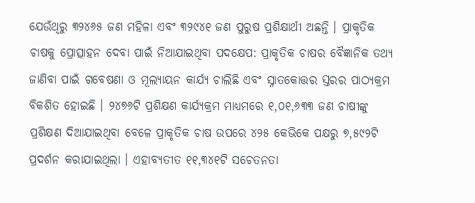ଯେଉଁଥିରୁ ୩୨୪୬୫ ଜଣ ମହିଳା ଏବଂ ୩୨୯୪୧ ଜଣ ପୁରୁଷ ପ୍ରଶିକ୍ଷାର୍ଥୀ ଅଛନ୍ତି । ପ୍ରାକୃତିକ ଚାଷକୁ ପ୍ରୋତ୍ସାହନ ଦେବା ପାଇଁ ନିଆଯାଇଥିବା ପଦକ୍ଷେପ: ପ୍ରାକୃତିକ ଚାଷର ବୈଜ୍ଞାନିକ ତଥ୍ୟ ଜାଣିବା ପାଇଁ ଗବେଷଣା ଓ ମୂଲ୍ୟାୟନ କାର୍ଯ୍ୟ ଚାଲିଛି ଏବଂ ସ୍ନାତକୋତ୍ତର ସ୍ତରର ପାଠ୍ୟକ୍ରମ ବିକଶିତ ହୋଇଛି । ୨୪୭୬ଟି ପ୍ରଶିକ୍ଷଣ କାର୍ଯ୍ୟକ୍ରମ ମାଧ୍ୟମରେ ୧,୦୧,୬୩୩ ଜଣ ଚାଷୀଙ୍କୁ ପ୍ରଶିକ୍ଷଣ ଦିଆଯାଇଥିବା ବେଳେ ପ୍ରାକୃତିକ ଚାଷ ଉପରେ ୪୨୫ କେଭିକେ ପକ୍ଷରୁ ୭,୫୯୨ଟି ପ୍ରଦର୍ଶନ କରାଯାଇଥିଲା । ଏହାବ୍ୟତୀତ ୧୧,୩୪୧ଟି ସଚେତନତା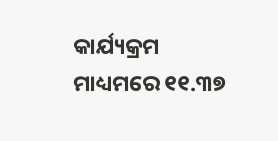କାର୍ଯ୍ୟକ୍ରମ ମାଧ୍ୟମରେ ୧୧.୩୭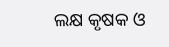ଲକ୍ଷ କୃଷକ ଓ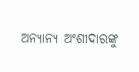ଅନ୍ୟାନ୍ୟ ଅଂଶୀଦାରଙ୍କୁ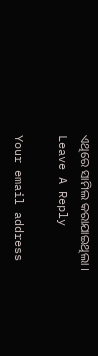ଏଥିରେ ସାମିଲ କରାଯାଇଥିଲା ।
Leave A Reply

Your email address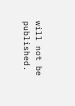will not be published.